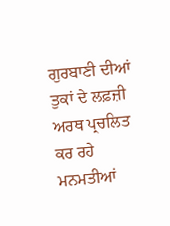ਗੁਰਬਾਣੀ ਦੀਆਂ ਤੁਕਾਂ ਦੇ ਲਫ਼ਜ਼ੀ ਅਰਥ ਪ੍ਰਚਲਿਤ ਕਰ ਰਹੇ ਮਨਮਤੀਆਂ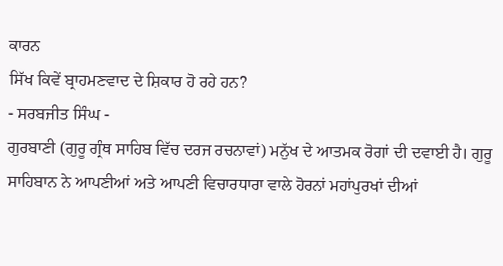ਕਾਰਨ
ਸਿੱਖ ਕਿਵੇਂ ਬ੍ਰਾਹਮਣਵਾਦ ਦੇ ਸ਼ਿਕਾਰ ਹੋ ਰਹੇ ਹਨ?
- ਸਰਬਜੀਤ ਸਿੰਘ -
ਗੁਰਬਾਣੀ (ਗੁਰੂ ਗ੍ਰੰਥ ਸਾਹਿਬ ਵਿੱਚ ਦਰਜ ਰਚਨਾਵਾਂ) ਮਨੁੱਖ ਦੇ ਆਤਮਕ ਰੋਗਾਂ ਦੀ ਦਵਾਈ ਹੈ। ਗੁਰੂ ਸਾਹਿਬਾਨ ਨੇ ਆਪਣੀਆਂ ਅਤੇ ਆਪਣੀ ਵਿਚਾਰਧਾਰਾ ਵਾਲੇ ਹੋਰਨਾਂ ਮਹਾਂਪੁਰਖਾਂ ਦੀਆਂ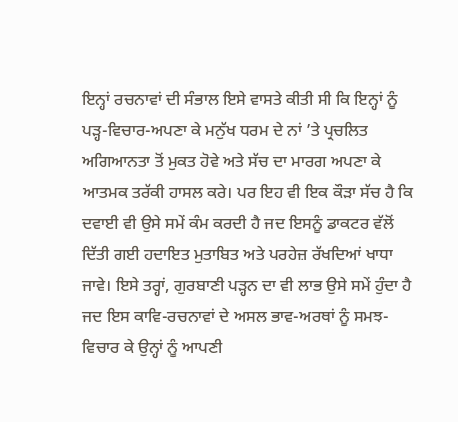ਇਨ੍ਹਾਂ ਰਚਨਾਵਾਂ ਦੀ ਸੰਭਾਲ ਇਸੇ ਵਾਸਤੇ ਕੀਤੀ ਸੀ ਕਿ ਇਨ੍ਹਾਂ ਨੂੰ ਪੜ੍ਹ-ਵਿਚਾਰ-ਅਪਣਾ ਕੇ ਮਨੁੱਖ ਧਰਮ ਦੇ ਨਾਂ ’ਤੇ ਪ੍ਰਚਲਿਤ ਅਗਿਆਨਤਾ ਤੋਂ ਮੁਕਤ ਹੋਵੇ ਅਤੇ ਸੱਚ ਦਾ ਮਾਰਗ ਅਪਣਾ ਕੇ ਆਤਮਕ ਤਰੱਕੀ ਹਾਸਲ ਕਰੇ। ਪਰ ਇਹ ਵੀ ਇਕ ਕੌੜਾ ਸੱਚ ਹੈ ਕਿ ਦਵਾਈ ਵੀ ਉਸੇ ਸਮੇਂ ਕੰਮ ਕਰਦੀ ਹੈ ਜਦ ਇਸਨੂੰ ਡਾਕਟਰ ਵੱਲੋਂ ਦਿੱਤੀ ਗਈ ਹਦਾਇਤ ਮੁਤਾਬਿਤ ਅਤੇ ਪਰਹੇਜ਼ ਰੱਖਦਿਆਂ ਖਾਧਾ ਜਾਵੇ। ਇਸੇ ਤਰ੍ਹਾਂ, ਗੁਰਬਾਣੀ ਪੜ੍ਹਨ ਦਾ ਵੀ ਲਾਭ ਉਸੇ ਸਮੇਂ ਹੁੰਦਾ ਹੈ ਜਦ ਇਸ ਕਾਵਿ-ਰਚਨਾਵਾਂ ਦੇ ਅਸਲ ਭਾਵ-ਅਰਥਾਂ ਨੂੰ ਸਮਝ-ਵਿਚਾਰ ਕੇ ਉਨ੍ਹਾਂ ਨੂੰ ਆਪਣੀ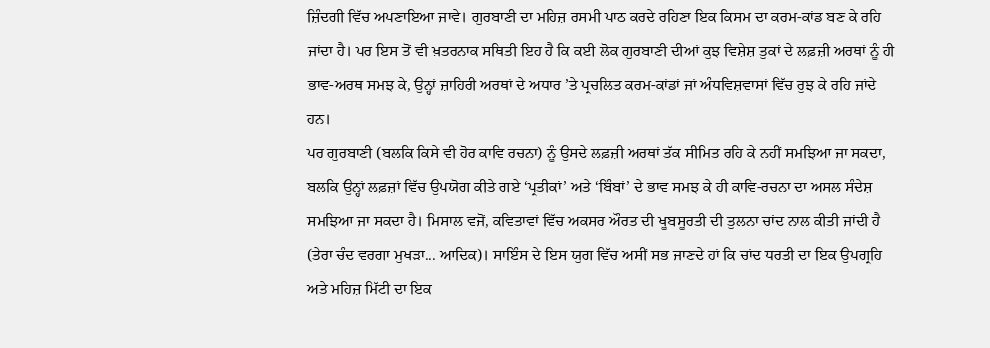ਜ਼ਿੰਦਗੀ ਵਿੱਚ ਅਪਣਾਇਆ ਜਾਵੇ। ਗੁਰਬਾਣੀ ਦਾ ਮਹਿਜ਼ ਰਸਮੀ ਪਾਠ ਕਰਦੇ ਰਹਿਣਾ ਇਕ ਕਿਸਮ ਦਾ ਕਰਮ-ਕਾਂਡ ਬਣ ਕੇ ਰਹਿ ਜਾਂਦਾ ਹੈ। ਪਰ ਇਸ ਤੋਂ ਵੀ ਖ਼ਤਰਨਾਕ ਸਥਿਤੀ ਇਹ ਹੈ ਕਿ ਕਈ ਲੋਕ ਗੁਰਬਾਣੀ ਦੀਆਂ ਕੁਝ ਵਿਸ਼ੇਸ਼ ਤੁਕਾਂ ਦੇ ਲਫ਼ਜ਼ੀ ਅਰਥਾਂ ਨੂੰ ਹੀ ਭਾਵ-ਅਰਥ ਸਮਝ ਕੇ, ਉਨ੍ਹਾਂ ਜ਼ਾਹਿਰੀ ਅਰਥਾਂ ਦੇ ਅਧਾਰ ’ਤੇ ਪ੍ਰਚਲਿਤ ਕਰਮ-ਕਾਂਡਾਂ ਜਾਂ ਅੰਧਵਿਸ਼ਵਾਸਾਂ ਵਿੱਚ ਰੁਝ ਕੇ ਰਹਿ ਜਾਂਦੇ ਹਨ।
ਪਰ ਗੁਰਬਾਣੀ (ਬਲਕਿ ਕਿਸੇ ਵੀ ਹੋਰ ਕਾਵਿ ਰਚਨਾ) ਨੂੰ ਉਸਦੇ ਲਫ਼ਜ਼ੀ ਅਰਥਾਂ ਤੱਕ ਸੀਮਿਤ ਰਹਿ ਕੇ ਨਹੀਂ ਸਮਝਿਆ ਜਾ ਸਕਦਾ, ਬਲਕਿ ਉਨ੍ਹਾਂ ਲਫ਼ਜ਼ਾਂ ਵਿੱਚ ਉਪਯੋਗ ਕੀਤੇ ਗਏ ‘ਪ੍ਰਤੀਕਾਂ’ ਅਤੇ ‘ਬਿੰਬਾਂ’ ਦੇ ਭਾਵ ਸਮਝ ਕੇ ਹੀ ਕਾਵਿ-ਰਚਨਾ ਦਾ ਅਸਲ ਸੰਦੇਸ਼ ਸਮਝਿਆ ਜਾ ਸਕਦਾ ਹੈ। ਮਿਸਾਲ ਵਜੋਂ, ਕਵਿਤਾਵਾਂ ਵਿੱਚ ਅਕਸਰ ਔਰਤ ਦੀ ਖੂਬਸੂਰਤੀ ਦੀ ਤੁਲਨਾ ਚਾਂਦ ਨਾਲ ਕੀਤੀ ਜਾਂਦੀ ਹੈ (ਤੇਰਾ ਚੰਦ ਵਰਗਾ ਮੁਖੜਾ... ਆਦਿਕ)। ਸਾਇੰਸ ਦੇ ਇਸ ਯੁਗ ਵਿੱਚ ਅਸੀਂ ਸਭ ਜਾਣਦੇ ਹਾਂ ਕਿ ਚਾਂਦ ਧਰਤੀ ਦਾ ਇਕ ਉਪਗ੍ਰਹਿ ਅਤੇ ਮਹਿਜ਼ ਮਿੱਟੀ ਦਾ ਇਕ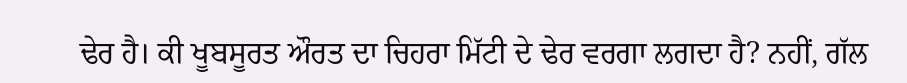ਢੇਰ ਹੈ। ਕੀ ਖੂਬਸੂਰਤ ਔਰਤ ਦਾ ਚਿਹਰਾ ਮਿੱਟੀ ਦੇ ਢੇਰ ਵਰਗਾ ਲਗਦਾ ਹੈ? ਨਹੀਂ, ਗੱਲ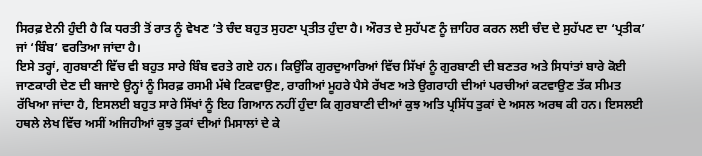ਸਿਰਫ਼ ਏਨੀ ਹੁੰਦੀ ਹੈ ਕਿ ਧਰਤੀ ਤੋਂ ਰਾਤ ਨੂੰ ਵੇਖਣ ’ਤੇ ਚੰਦ ਬਹੁਤ ਸੁਹਣਾ ਪ੍ਰਤੀਤ ਹੁੰਦਾ ਹੈ। ਔਰਤ ਦੇ ਸੁਹੱਪਣ ਨੂੰ ਜ਼ਾਹਿਰ ਕਰਨ ਲਈ ਚੰਦ ਦੇ ਸੁਹੱਪਣ ਦਾ ‘ਪ੍ਰਤੀਕ’ ਜਾਂ ‘ਬਿੰਬ’ ਵਰਤਿਆ ਜਾਂਦਾ ਹੈ।
ਇਸੇ ਤਰ੍ਹਾਂ, ਗੁਰਬਾਣੀ ਵਿੱਚ ਵੀ ਬਹੁਤ ਸਾਰੇ ਬਿੰਬ ਵਰਤੇ ਗਏ ਹਨ। ਕਿਉਂਕਿ ਗੁਰਦੁਆਰਿਆਂ ਵਿੱਚ ਸਿੱਖਾਂ ਨੂੰ ਗੁਰਬਾਣੀ ਦੀ ਬਣਤਰ ਅਤੇ ਸਿਧਾਂਤਾਂ ਬਾਰੇ ਕੋਈ ਜਾਣਕਾਰੀ ਦੇਣ ਦੀ ਬਜਾਏ ਉਨ੍ਹਾਂ ਨੂੰ ਸਿਰਫ਼ ਰਸਮੀ ਮੱਥੇ ਟਿਕਵਾਉਣ, ਰਾਗੀਆਂ ਮੂਹਰੇ ਪੈਸੇ ਰੱਖਣ ਅਤੇ ਉਗਰਾਹੀ ਦੀਆਂ ਪਰਚੀਆਂ ਕਟਵਾਉਣ ਤੱਕ ਸੀਮਤ ਰੱਖਿਆ ਜਾਂਦਾ ਹੈ, ਇਸਲਈ ਬਹੁਤ ਸਾਰੇ ਸਿੱਖਾਂ ਨੂੰ ਇਹ ਗਿਆਨ ਨਹੀਂ ਹੁੰਦਾ ਕਿ ਗੁਰਬਾਣੀ ਦੀਆਂ ਕੁਝ ਅਤਿ ਪ੍ਰਸਿੱਧ ਤੁਕਾਂ ਦੇ ਅਸਲ ਅਰਥ ਕੀ ਹਨ। ਇਸਲਈ ਹਥਲੇ ਲੇਖ ਵਿੱਚ ਅਸੀਂ ਅਜਿਹੀਆਂ ਕੁਝ ਤੁਕਾਂ ਦੀਆਂ ਮਿਸਾਲਾਂ ਦੇ ਕੇ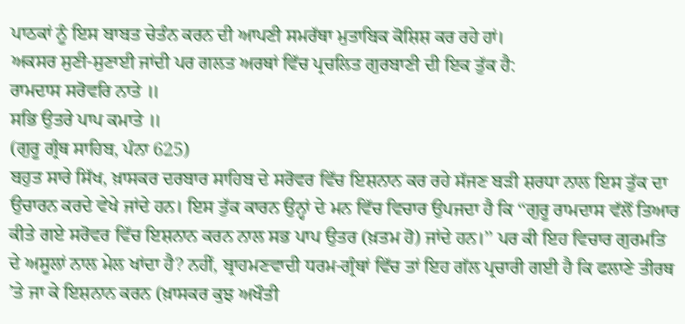ਪਾਠਕਾਂ ਨੂੰ ਇਸ ਬਾਬਤ ਚੇਤੰਨ ਕਰਨ ਦੀ ਆਪਣੀ ਸਮਰੱਥਾ ਮੁਤਾਬਿਕ ਕੋਸ਼ਿਸ਼ ਕਰ ਰਹੇ ਹਾਂ।
ਅਕਸਰ ਸੁਣੀ-ਸੁਣਾਈ ਜਾਂਦੀ ਪਰ ਗਲਤ ਅਰਥਾਂ ਵਿੱਚ ਪ੍ਰਚਲਿਤ ਗੁਰਬਾਣੀ ਦੀ ਇਕ ਤੁੱਕ ਹੈ:
ਰਾਮਦਾਸ ਸਰੋਵਰਿ ਨਾਤੇ ॥
ਸਭਿ ਉਤਰੇ ਪਾਪ ਕਮਾਤੇ ॥
(ਗੁਰੂ ਗ੍ਰੰਥ ਸਾਹਿਬ, ਪੰਨਾ 625)
ਬਹੁਤ ਸਾਰੇ ਸਿੱਖ, ਖ਼ਾਸਕਰ ਦਰਬਾਰ ਸਾਹਿਬ ਦੇ ਸਰੋਵਰ ਵਿੱਚ ਇਸ਼ਨਾਨ ਕਰ ਰਹੇ ਸੱਜਣ ਬੜੀ ਸ਼ਰਧਾ ਨਾਲ ਇਸ ਤੁੱਕ ਦਾ ਉਚਾਰਨ ਕਰਦੇ ਵੇਖੇ ਜਾਂਦੇ ਹਨ। ਇਸ ਤੁੱਕ ਕਾਰਨ ਉਨ੍ਹਾਂ ਦੇ ਮਨ ਵਿੱਚ ਵਿਚਾਰ ਉਪਜਦਾ ਹੈ ਕਿ ‘‘ਗੁਰੂ ਰਾਮਦਾਸ ਵੱਲੋਂ ਤਿਆਰ ਕੀਤੇ ਗਏ ਸਰੋਵਰ ਵਿੱਚ ਇਸ਼ਨਾਨ ਕਰਨ ਨਾਲ ਸਭ ਪਾਪ ਉਤਰ (ਖ਼ਤਮ ਹੋ) ਜਾਂਦੇ ਹਨ।’’ ਪਰ ਕੀ ਇਹ ਵਿਚਾਰ ਗੁਰਮਤਿ ਦੇ ਅਸੂਲਾਂ ਨਾਲ ਮੇਲ ਖਾਂਦਾ ਹੈ? ਨਹੀਂ, ਬ੍ਰਾਹਮਣਵਾਦੀ ਧਰਮ-ਗ੍ਰੰਥਾਂ ਵਿੱਚ ਤਾਂ ਇਹ ਗੱਲ ਪ੍ਰਚਾਰੀ ਗਈ ਹੈ ਕਿ ਫਲਾਣੇ ਤੀਰਥ ’ਤੇ ਜਾ ਕੇ ਇਸ਼ਨਾਨ ਕਰਨ (ਖ਼ਾਸਕਰ ਕੁਝ ਅਖੌਤੀ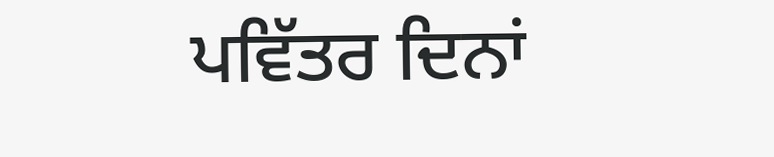ਪਵਿੱਤਰ ਦਿਨਾਂ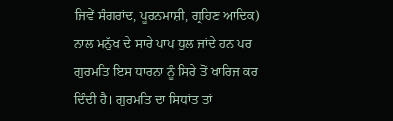ਜਿਵੇਂ ਸੰਗਰਾਂਦ, ਪੂਰਨਮਾਸ਼ੀ, ਗ੍ਰਹਿਣ ਆਦਿਕ) ਨਾਲ ਮਨੁੱਖ ਦੇ ਸਾਰੇ ਪਾਪ ਧੁਲ ਜਾਂਦੇ ਹਨ ਪਰ ਗੁਰਮਤਿ ਇਸ ਧਾਰਨਾ ਨੂੰ ਸਿਰੇ ਤੋਂ ਖਾਰਿਜ ਕਰ ਦਿੰਦੀ ਹੈ। ਗੁਰਮਤਿ ਦਾ ਸਿਧਾਂਤ ਤਾਂ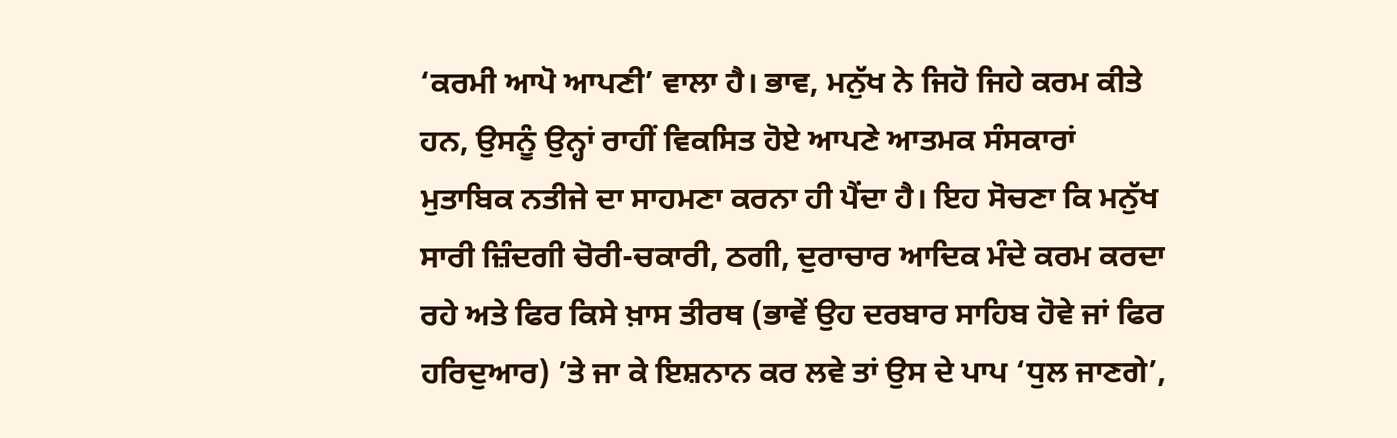‘ਕਰਮੀ ਆਪੋ ਆਪਣੀ’ ਵਾਲਾ ਹੈ। ਭਾਵ, ਮਨੁੱਖ ਨੇ ਜਿਹੋ ਜਿਹੇ ਕਰਮ ਕੀਤੇ ਹਨ, ਉਸਨੂੰ ਉਨ੍ਹਾਂ ਰਾਹੀਂ ਵਿਕਸਿਤ ਹੋਏ ਆਪਣੇ ਆਤਮਕ ਸੰਸਕਾਰਾਂ ਮੁਤਾਬਿਕ ਨਤੀਜੇ ਦਾ ਸਾਹਮਣਾ ਕਰਨਾ ਹੀ ਪੈਂਦਾ ਹੈ। ਇਹ ਸੋਚਣਾ ਕਿ ਮਨੁੱਖ ਸਾਰੀ ਜ਼ਿੰਦਗੀ ਚੋਰੀ-ਚਕਾਰੀ, ਠਗੀ, ਦੁਰਾਚਾਰ ਆਦਿਕ ਮੰਦੇ ਕਰਮ ਕਰਦਾ ਰਹੇ ਅਤੇ ਫਿਰ ਕਿਸੇ ਖ਼ਾਸ ਤੀਰਥ (ਭਾਵੇਂ ਉਹ ਦਰਬਾਰ ਸਾਹਿਬ ਹੋਵੇ ਜਾਂ ਫਿਰ ਹਰਿਦੁਆਰ) ’ਤੇ ਜਾ ਕੇ ਇਸ਼ਨਾਨ ਕਰ ਲਵੇ ਤਾਂ ਉਸ ਦੇ ਪਾਪ ‘ਧੁਲ ਜਾਣਗੇ’,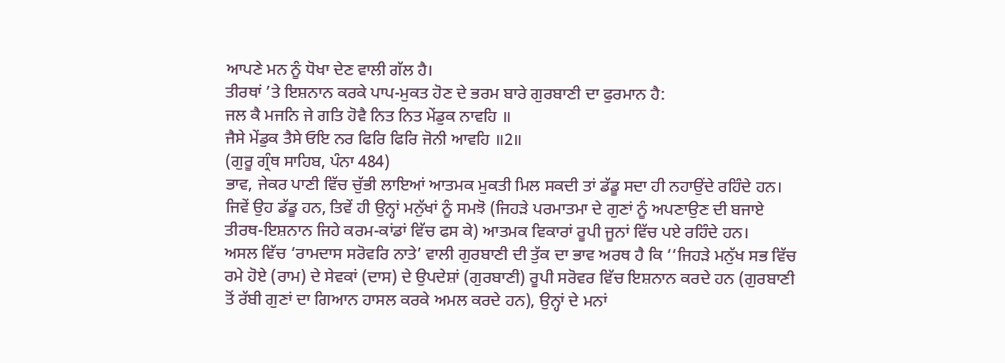ਆਪਣੇ ਮਨ ਨੂੰ ਧੋਖਾ ਦੇਣ ਵਾਲੀ ਗੱਲ ਹੈ।
ਤੀਰਥਾਂ ’ਤੇ ਇਸ਼ਨਾਨ ਕਰਕੇ ਪਾਪ-ਮੁਕਤ ਹੋਣ ਦੇ ਭਰਮ ਬਾਰੇ ਗੁਰਬਾਣੀ ਦਾ ਫੁਰਮਾਨ ਹੈ:
ਜਲ ਕੈ ਮਜਨਿ ਜੇ ਗਤਿ ਹੋਵੈ ਨਿਤ ਨਿਤ ਮੇਂਡੁਕ ਨਾਵਹਿ ॥
ਜੈਸੇ ਮੇਂਡੁਕ ਤੈਸੇ ਓਇ ਨਰ ਫਿਰਿ ਫਿਰਿ ਜੋਨੀ ਆਵਹਿ ॥2॥
(ਗੁਰੂ ਗ੍ਰੰਥ ਸਾਹਿਬ, ਪੰਨਾ 484)
ਭਾਵ, ਜੇਕਰ ਪਾਣੀ ਵਿੱਚ ਚੁੱਭੀ ਲਾਇਆਂ ਆਤਮਕ ਮੁਕਤੀ ਮਿਲ ਸਕਦੀ ਤਾਂ ਡੱਡੂ ਸਦਾ ਹੀ ਨਹਾਉਂਦੇ ਰਹਿੰਦੇ ਹਨ। ਜਿਵੇਂ ਉਹ ਡੱਡੂ ਹਨ, ਤਿਵੇਂ ਹੀ ਉਨ੍ਹਾਂ ਮਨੁੱਖਾਂ ਨੂੰ ਸਮਝੋ (ਜਿਹੜੇ ਪਰਮਾਤਮਾ ਦੇ ਗੁਣਾਂ ਨੂੰ ਅਪਣਾਉਣ ਦੀ ਬਜਾਏ ਤੀਰਥ-ਇਸ਼ਨਾਨ ਜਿਹੇ ਕਰਮ-ਕਾਂਡਾਂ ਵਿੱਚ ਫਸ ਕੇ) ਆਤਮਕ ਵਿਕਾਰਾਂ ਰੂਪੀ ਜੂਨਾਂ ਵਿੱਚ ਪਏ ਰਹਿੰਦੇ ਹਨ।
ਅਸਲ ਵਿੱਚ ‘ਰਾਮਦਾਸ ਸਰੋਵਰਿ ਨਾਤੇ’ ਵਾਲੀ ਗੁਰਬਾਣੀ ਦੀ ਤੁੱਕ ਦਾ ਭਾਵ ਅਰਥ ਹੈ ਕਿ ‘‘ਜਿਹੜੇ ਮਨੁੱਖ ਸਭ ਵਿੱਚ ਰਮੇ ਹੋਏ (ਰਾਮ) ਦੇ ਸੇਵਕਾਂ (ਦਾਸ) ਦੇ ਉਪਦੇਸ਼ਾਂ (ਗੁਰਬਾਣੀ) ਰੂਪੀ ਸਰੋਵਰ ਵਿੱਚ ਇਸ਼ਨਾਨ ਕਰਦੇ ਹਨ (ਗੁਰਬਾਣੀ ਤੋਂ ਰੱਬੀ ਗੁਣਾਂ ਦਾ ਗਿਆਨ ਹਾਸਲ ਕਰਕੇ ਅਮਲ ਕਰਦੇ ਹਨ), ਉਨ੍ਹਾਂ ਦੇ ਮਨਾਂ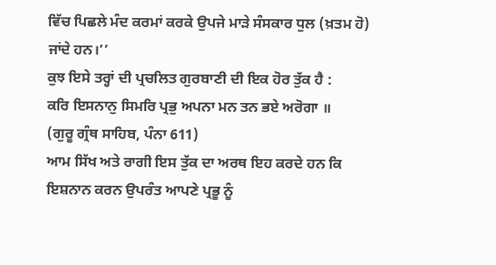ਵਿੱਚ ਪਿਛਲੇ ਮੰਦ ਕਰਮਾਂ ਕਰਕੇ ਉਪਜੇ ਮਾੜੇ ਸੰਸਕਾਰ ਧੁਲ (ਖ਼ਤਮ ਹੋ) ਜਾਂਦੇ ਹਨ।’’
ਕੁਝ ਇਸੇ ਤਰ੍ਹਾਂ ਦੀ ਪ੍ਰਚਲਿਤ ਗੁਰਬਾਣੀ ਦੀ ਇਕ ਹੋਰ ਤੁੱਕ ਹੈ :
ਕਰਿ ਇਸਨਾਨੁ ਸਿਮਰਿ ਪ੍ਰਭੁ ਅਪਨਾ ਮਨ ਤਨ ਭਏ ਅਰੋਗਾ ॥
(ਗੁਰੂ ਗ੍ਰੰਥ ਸਾਹਿਬ, ਪੰਨਾ 611)
ਆਮ ਸਿੱਖ ਅਤੇ ਰਾਗੀ ਇਸ ਤੁੱਕ ਦਾ ਅਰਥ ਇਹ ਕਰਦੇ ਹਨ ਕਿ ਇਸ਼ਨਾਨ ਕਰਨ ਉਪਰੰਤ ਆਪਣੇ ਪ੍ਰਭੂ ਨੂੰ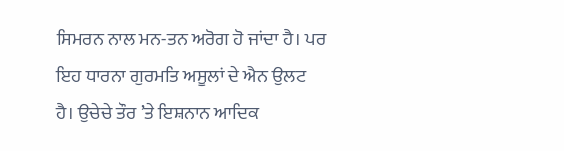ਸਿਮਰਨ ਨਾਲ ਮਨ-ਤਨ ਅਰੋਗ ਹੋ ਜਾਂਦਾ ਹੈ। ਪਰ ਇਹ ਧਾਰਨਾ ਗੁਰਮਤਿ ਅਸੂਲਾਂ ਦੇ ਐਨ ਉਲਟ ਹੈ। ਉਚੇਚੇ ਤੌਰ ’ਤੇ ਇਸ਼ਨਾਨ ਆਦਿਕ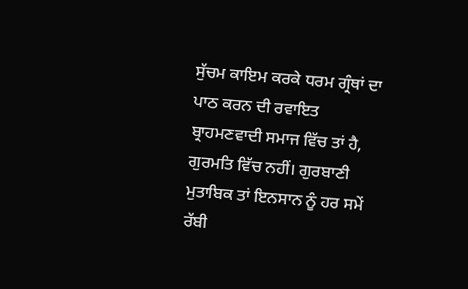ਸੁੱਚਮ ਕਾਇਮ ਕਰਕੇ ਧਰਮ ਗ੍ਰੰਥਾਂ ਦਾ ਪਾਠ ਕਰਨ ਦੀ ਰਵਾਇਤ ਬ੍ਰਾਹਮਣਵਾਦੀ ਸਮਾਜ ਵਿੱਚ ਤਾਂ ਹੈ, ਗੁਰਮਤਿ ਵਿੱਚ ਨਹੀਂ। ਗੁਰਬਾਣੀ ਮੁਤਾਬਿਕ ਤਾਂ ਇਨਸਾਨ ਨੂੰ ਹਰ ਸਮੇਂ ਰੱਬੀ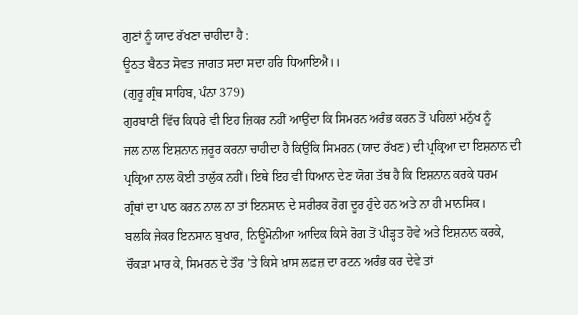ਗੁਣਾਂ ਨੂੰ ਯਾਦ ਰੱਖਣਾ ਚਾਹੀਦਾ ਹੈ :
ਊਠਤ ਬੈਠਤ ਸੋਵਤ ਜਾਗਤ ਸਦਾ ਸਦਾ ਹਰਿ ਧਿਆਇਐ।।
(ਗੁਰੂ ਗ੍ਰੰਥ ਸਾਹਿਬ, ਪੰਨਾ 379)
ਗੁਰਬਾਣੀ ਵਿੱਚ ਕਿਧਰੇ ਵੀ ਇਹ ਜ਼ਿਕਰ ਨਹੀਂ ਆਉਂਦਾ ਕਿ ਸਿਮਰਨ ਅਰੰਭ ਕਰਨ ਤੋਂ ਪਹਿਲਾਂ ਮਨੁੱਖ ਨੂੰ
ਜਲ ਨਾਲ ਇਸ਼ਨਾਨ ਜ਼ਰੂਰ ਕਰਨਾ ਚਾਹੀਦਾ ਹੈ ਕਿਉਂਕਿ ਸਿਮਰਨ (ਯਾਦ ਰੱਖਣ) ਦੀ ਪ੍ਰਕ੍ਰਿਆ ਦਾ ਇਸ਼ਨਾਨ ਦੀ
ਪ੍ਰਕ੍ਰਿਆ ਨਾਲ ਕੋਈ ਤਾਲੁੱਕ ਨਹੀਂ। ਇਥੇ ਇਹ ਵੀ ਧਿਆਨ ਦੇਣ ਯੋਗ ਤੱਥ ਹੈ ਕਿ ਇਸ਼ਨਾਨ ਕਰਕੇ ਧਰਮ
ਗ੍ਰੰਥਾਂ ਦਾ ਪਾਠ ਕਰਨ ਨਾਲ ਨਾ ਤਾਂ ਇਨਸਾਨ ਦੇ ਸਰੀਰਕ ਰੋਗ ਦੂਰ ਹੁੰਦੇ ਹਨ ਅਤੇ ਨਾ ਹੀ ਮਾਨਸਿਕ।
ਬਲਕਿ ਜੇਕਰ ਇਨਸਾਨ ਬੁਖਾਰ, ਨਿਊਮੋਨੀਆ ਆਦਿਕ ਕਿਸੇ ਰੋਗ ਤੋਂ ਪੀੜ੍ਹਤ ਹੋਵੇ ਅਤੇ ਇਸ਼ਨਾਨ ਕਰਕੇ,
ਚੌਕੜਾ ਮਾਰ ਕੇ, ਸਿਮਰਨ ਦੇ ਤੌਰ ’ਤੇ ਕਿਸੇ ਖ਼ਾਸ ਲਫ਼ਜ਼ ਦਾ ਰਟਨ ਅਰੰਭ ਕਰ ਦੇਵੇ ਤਾਂ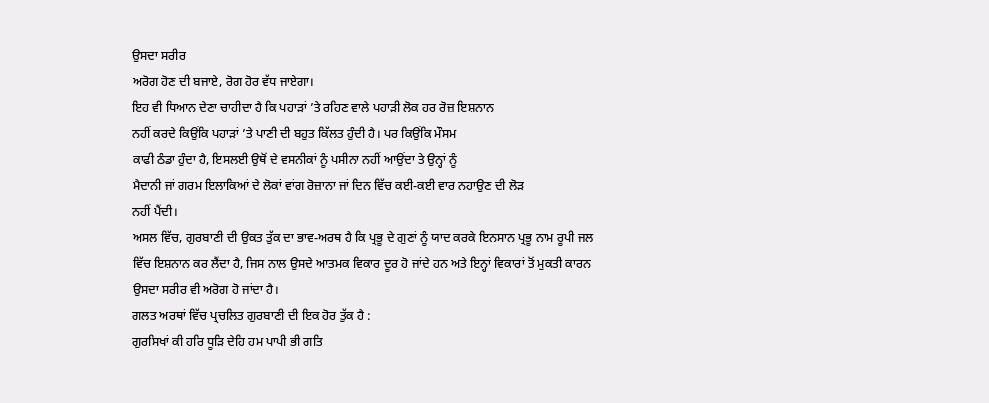ਉਸਦਾ ਸਰੀਰ
ਅਰੋਗ ਹੋਣ ਦੀ ਬਜਾਏ, ਰੋਗ ਹੋਰ ਵੱਧ ਜਾਏਗਾ।
ਇਹ ਵੀ ਧਿਆਨ ਦੇਣਾ ਚਾਹੀਦਾ ਹੈ ਕਿ ਪਹਾੜਾਂ ’ਤੇ ਰਹਿਣ ਵਾਲੇ ਪਹਾੜੀ ਲੋਕ ਹਰ ਰੋਜ਼ ਇਸ਼ਨਾਨ
ਨਹੀਂ ਕਰਦੇ ਕਿਉਂਕਿ ਪਹਾੜਾਂ ’ਤੇ ਪਾਣੀ ਦੀ ਬਹੁਤ ਕਿੱਲਤ ਹੁੰਦੀ ਹੈ। ਪਰ ਕਿਉਂਕਿ ਮੌਸਮ
ਕਾਫੀ ਠੰਡਾ ਹੁੰਦਾ ਹੈ, ਇਸਲਈ ਉਥੋਂ ਦੇ ਵਸਨੀਕਾਂ ਨੂੰ ਪਸੀਨਾ ਨਹੀਂ ਆਉਂਦਾ ਤੇ ਉਨ੍ਹਾਂ ਨੂੰ
ਮੈਦਾਨੀ ਜਾਂ ਗਰਮ ਇਲਾਕਿਆਂ ਦੇ ਲੋਕਾਂ ਵਾਂਗ ਰੋਜ਼ਾਨਾ ਜਾਂ ਦਿਨ ਵਿੱਚ ਕਈ-ਕਈ ਵਾਰ ਨਹਾਉਣ ਦੀ ਲੋੜ
ਨਹੀਂ ਪੈਂਦੀ।
ਅਸਲ ਵਿੱਚ, ਗੁਰਬਾਣੀ ਦੀ ਉਕਤ ਤੁੱਕ ਦਾ ਭਾਵ-ਅਰਥ ਹੈ ਕਿ ਪ੍ਰਭੂ ਦੇ ਗੁਣਾਂ ਨੂੰ ਯਾਦ ਕਰਕੇ ਇਨਸਾਨ ਪ੍ਰਭੂ ਨਾਮ ਰੂਪੀ ਜਲ ਵਿੱਚ ਇਸ਼ਨਾਨ ਕਰ ਲੈਂਦਾ ਹੈ, ਜਿਸ ਨਾਲ ਉਸਦੇ ਆਤਮਕ ਵਿਕਾਰ ਦੂਰ ਹੋ ਜਾਂਦੇ ਹਨ ਅਤੇ ਇਨ੍ਹਾਂ ਵਿਕਾਰਾਂ ਤੋਂ ਮੁਕਤੀ ਕਾਰਨ ਉਸਦਾ ਸਰੀਰ ਵੀ ਅਰੋਗ ਹੋ ਜਾਂਦਾ ਹੈ।
ਗਲਤ ਅਰਥਾਂ ਵਿੱਚ ਪ੍ਰਚਲਿਤ ਗੁਰਬਾਣੀ ਦੀ ਇਕ ਹੋਰ ਤੁੱਕ ਹੈ :
ਗੁਰਸਿਖਾਂ ਕੀ ਹਰਿ ਧੂੜਿ ਦੇਹਿ ਹਮ ਪਾਪੀ ਭੀ ਗਤਿ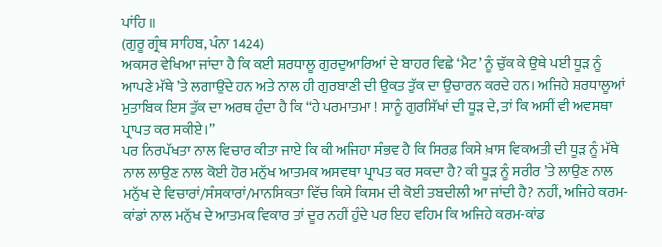ਪਾਂਹਿ ॥
(ਗੁਰੂ ਗ੍ਰੰਥ ਸਾਹਿਬ, ਪੰਨਾ 1424)
ਅਕਸਰ ਵੇਖਿਆ ਜਾਂਦਾ ਹੈ ਕਿ ਕਈ ਸ਼ਰਧਾਲੂ ਗੁਰਦੁਆਰਿਆਂ ਦੇ ਬਾਹਰ ਵਿਛੇ ‘ਮੈਟ’ ਨੂੰ ਚੁੱਕ ਕੇ ਉਥੇ ਪਈ ਧੂੜ ਨੂੰ ਆਪਣੇ ਮੱਥੇ ’ਤੇ ਲਗਾਉਂਦੇ ਹਨ ਅਤੇ ਨਾਲ ਹੀ ਗੁਰਬਾਣੀ ਦੀ ਉਕਤ ਤੁੱਕ ਦਾ ਉਚਾਰਨ ਕਰਦੇ ਹਨ। ਅਜਿਹੇ ਸ਼ਰਧਾਲੂਆਂ ਮੁਤਾਬਿਕ ਇਸ ਤੁੱਕ ਦਾ ਅਰਥ ਹੁੰਦਾ ਹੈ ਕਿ ‘‘ਹੇ ਪਰਮਾਤਮਾ ! ਸਾਨੂੰ ਗੁਰਸਿੱਖਾਂ ਦੀ ਧੂੜ ਦੇ, ਤਾਂ ਕਿ ਅਸੀਂ ਵੀ ਅਵਸਥਾ ਪ੍ਰਾਪਤ ਕਰ ਸਕੀਏ।’’
ਪਰ ਨਿਰਪੱਖਤਾ ਨਾਲ ਵਿਚਾਰ ਕੀਤਾ ਜਾਏ ਕਿ ਕੀ ਅਜਿਹਾ ਸੰਭਵ ਹੈ ਕਿ ਸਿਰਫ਼ ਕਿਸੇ ਖ਼ਾਸ ਵਿਕਅਤੀ ਦੀ ਧੂੜ ਨੂੰ ਮੱਥੇ ਨਾਲ ਲਾਉਣ ਨਾਲ ਕੋਈ ਹੋਰ ਮਨੁੱਖ ਆਤਮਕ ਅਸਵਥਾ ਪ੍ਰਾਪਤ ਕਰ ਸਕਦਾ ਹੈ? ਕੀ ਧੂੜ ਨੂੰ ਸਰੀਰ ’ਤੇ ਲਾਉਣ ਨਾਲ ਮਨੁੱਖ ਦੇ ਵਿਚਾਰਾਂ/ਸੰਸਕਾਰਾਂ/ਮਾਨਸਿਕਤਾ ਵਿੱਚ ਕਿਸੇ ਕਿਸਮ ਦੀ ਕੋਈ ਤਬਦੀਲੀ ਆ ਜਾਂਦੀ ਹੈ? ਨਹੀਂ, ਅਜਿਹੇ ਕਰਮ-ਕਾਂਡਾਂ ਨਾਲ ਮਨੁੱਖ ਦੇ ਆਤਮਕ ਵਿਕਾਰ ਤਾਂ ਦੂਰ ਨਹੀਂ ਹੁੰਦੇ ਪਰ ਇਹ ਵਹਿਮ ਕਿ ਅਜਿਹੇ ਕਰਮ-ਕਾਂਡ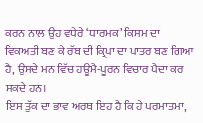ਕਰਨ ਨਾਲ ਉਹ ਵਧੇਰੇ ‘ਧਾਰਮਕ’ ਕਿਸਮ ਦਾ ਵਿਕਅਤੀ ਬਣ ਕੇ ਰੱਬ ਦੀ ਕ੍ਰਿਪਾ ਦਾ ਪਾਤਰ ਬਣ ਗਿਆ ਹੈ, ਉਸਦੇ ਮਨ ਵਿੱਚ ਹਊਮੈ-ਪੂਰਨ ਵਿਚਾਰ ਪੈਦਾ ਕਰ ਸਕਦੇ ਹਨ।
ਇਸ ਤੁੱਕ ਦਾ ਭਾਵ ਅਰਥ ਇਹ ਹੈ ਕਿ ਹੇ ਪਰਮਾਤਮਾ,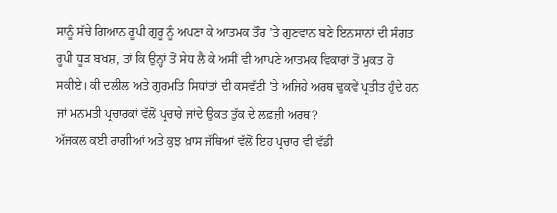ਸਾਨੂੰ ਸੱਚੇ ਗਿਆਨ ਰੂਪੀ ਗੁਰੂ ਨੂੰ ਅਪਣਾ ਕੇ ਆਤਮਕ ਤੌਰ ’ਤੇ ਗੁਣਵਾਨ ਬਣੇ ਇਨਸਾਨਾਂ ਦੀ ਸੰਗਤ ਰੂਪੀ ਧੂੜ ਬਖਸ਼, ਤਾਂ ਕਿ ਉਨ੍ਹਾਂ ਤੋਂ ਸੇਧ ਲੈ ਕੇ ਅਸੀਂ ਵੀ ਆਪਣੇ ਆਤਮਕ ਵਿਕਾਰਾਂ ਤੋਂ ਮੁਕਤ ਹੋ ਸਕੀਏ। ਕੀ ਦਲੀਲ ਅਤੇ ਗੁਰਮਤਿ ਸਿਧਾਂਤਾਂ ਦੀ ਕਸਵੱਟੀ ’ਤੇ ਅਜਿਹੇ ਅਰਥ ਢੁਕਵੇਂ ਪ੍ਰਤੀਤ ਹੁੰਦੇ ਹਨ ਜਾਂ ਮਨਮਤੀ ਪ੍ਰਚਾਰਕਾਂ ਵੱਲੋਂ ਪ੍ਰਚਾਰੇ ਜਾਂਦੇ ਉਕਤ ਤੁੱਕ ਦੇ ਲਫ਼ਜ਼ੀ ਅਰਥ?
ਅੱਜਕਲ ਕਈ ਰਾਗੀਆਂ ਅਤੇ ਕੁਝ ਖ਼ਾਸ ਜੱਥਿਆਂ ਵੱਲੋਂ ਇਹ ਪ੍ਰਚਾਰ ਵੀ ਵੱਡੀ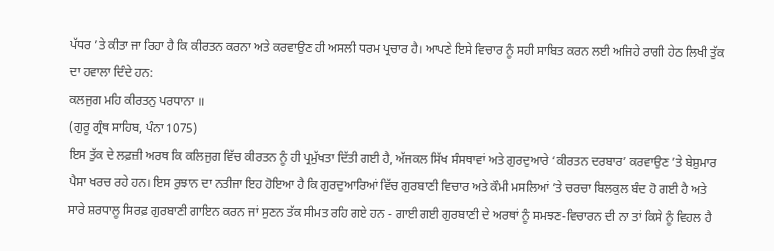ਪੱਧਰ ’ਤੇ ਕੀਤਾ ਜਾ ਰਿਹਾ ਹੈ ਕਿ ਕੀਰਤਨ ਕਰਨਾ ਅਤੇ ਕਰਵਾਉਣ ਹੀ ਅਸਲੀ ਧਰਮ ਪ੍ਰਚਾਰ ਹੈ। ਆਪਣੇ ਇਸੇ ਵਿਚਾਰ ਨੂੰ ਸਹੀ ਸਾਬਿਤ ਕਰਨ ਲਈ ਅਜਿਹੇ ਰਾਗੀ ਹੇਠ ਲਿਖੀ ਤੁੱਕ ਦਾ ਹਵਾਲਾ ਦਿੰਦੇ ਹਨ:
ਕਲਜੁਗ ਮਹਿ ਕੀਰਤਨੁ ਪਰਧਾਨਾ ॥
(ਗੁਰੂ ਗ੍ਰੰਥ ਸਾਹਿਬ, ਪੰਨਾ 1075)
ਇਸ ਤੁੱਕ ਦੇ ਲਫ਼ਜ਼ੀ ਅਰਥ ਕਿ ਕਲਿਜੁਗ ਵਿੱਚ ਕੀਰਤਨ ਨੂੰ ਹੀ ਪ੍ਰਮੁੱਖਤਾ ਦਿੱਤੀ ਗਈ ਹੈ, ਅੱਜਕਲ ਸਿੱਖ ਸੰਸਥਾਵਾਂ ਅਤੇ ਗੁਰਦੁਆਰੇ ‘ਕੀਰਤਨ ਦਰਬਾਰ’ ਕਰਵਾਉਣ ’ਤੇ ਬੇਸ਼ੁਮਾਰ ਪੈਸਾ ਖਰਚ ਰਹੇ ਹਨ। ਇਸ ਰੁਝਾਨ ਦਾ ਨਤੀਜਾ ਇਹ ਹੋਇਆ ਹੈ ਕਿ ਗੁਰਦੁਆਰਿਆਂ ਵਿੱਚ ਗੁਰਬਾਣੀ ਵਿਚਾਰ ਅਤੇ ਕੌਮੀ ਮਸਲਿਆਂ ’ਤੇ ਚਰਚਾ ਬਿਲਕੁਲ ਬੰਦ ਹੋ ਗਈ ਹੈ ਅਤੇ ਸਾਰੇ ਸ਼ਰਧਾਲੂ ਸਿਰਫ਼ ਗੁਰਬਾਣੀ ਗਾਇਨ ਕਰਨ ਜਾਂ ਸੁਣਨ ਤੱਕ ਸੀਮਤ ਰਹਿ ਗਏ ਹਨ - ਗਾਈ ਗਈ ਗੁਰਬਾਣੀ ਦੇ ਅਰਥਾਂ ਨੂੰ ਸਮਝਣ-ਵਿਚਾਰਨ ਦੀ ਨਾ ਤਾਂ ਕਿਸੇ ਨੂੰ ਵਿਹਲ ਹੈ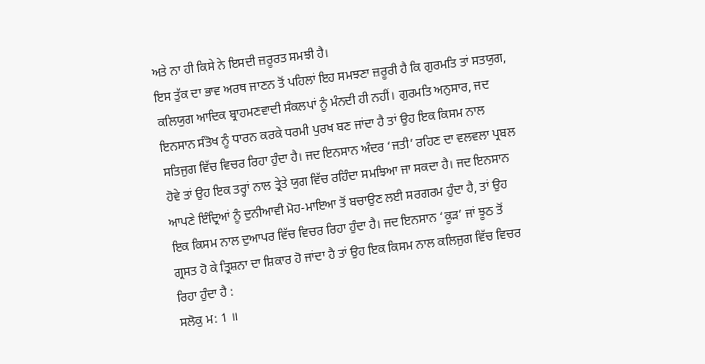ਅਤੇ ਨਾ ਹੀ ਕਿਸੇ ਨੇ ਇਸਦੀ ਜ਼ਰੂਰਤ ਸਮਝੀ ਹੈ।
ਇਸ ਤੁੱਕ ਦਾ ਭਾਵ ਅਰਥ ਜਾਣਨ ਤੋਂ ਪਹਿਲਾਂ ਇਹ ਸਮਝਣਾ ਜ਼ਰੂਰੀ ਹੈ ਕਿ ਗੁਰਮਤਿ ਤਾਂ ਸਤਯੁਗ, ਕਲਿਯੁਗ ਆਦਿਕ ਬ੍ਰਾਹਮਣਵਾਦੀ ਸੰਕਲਪਾਂ ਨੂੰ ਮੰਨਦੀ ਹੀ ਨਹੀਂ। ਗੁਰਮਤਿ ਅਨੁਸਾਰ, ਜਦ ਇਨਸਾਨ ਸੰਤੋਖ ਨੂੰ ਧਾਰਨ ਕਰਕੇ ਧਰਮੀ ਪੁਰਖ ਬਣ ਜਾਂਦਾ ਹੈ ਤਾਂ ਉਹ ਇਕ ਕਿਸਮ ਨਾਲ ਸਤਿਜੁਗ ਵਿੱਚ ਵਿਚਰ ਰਿਹਾ ਹੁੰਦਾ ਹੈ। ਜਦ ਇਨਸਾਨ ਅੰਦਰ ‘ਜਤੀ’ ਰਹਿਣ ਦਾ ਵਲਵਲਾ ਪ੍ਰਬਲ ਹੋਵੇ ਤਾਂ ਉਹ ਇਕ ਤਰ੍ਹਾਂ ਨਾਲ ਤ੍ਰੇਤੇ ਯੁਗ ਵਿੱਚ ਰਹਿੰਦਾ ਸਮਝਿਆ ਜਾ ਸਕਦਾ ਹੈ। ਜਦ ਇਨਸਾਨ ਆਪਣੇ ਇੰਦ੍ਰਿਆਂ ਨੂੰ ਦੁਨੀਆਵੀ ਮੋਹ-ਮਾਇਆ ਤੋਂ ਬਚਾਉਣ ਲਈ ਸਰਗਰਮ ਹੁੰਦਾ ਹੈ, ਤਾਂ ਉਹ ਇਕ ਕਿਸਮ ਨਾਲ ਦੁਆਪਰ ਵਿੱਚ ਵਿਚਰ ਰਿਹਾ ਹੁੰਦਾ ਹੈ। ਜਦ ਇਨਸਾਨ ‘ਕੂੜ’ ਜਾਂ ਝੂਠ ਤੋਂ ਗ੍ਰਸਤ ਹੋ ਕੇ ਤ੍ਰਿਸ਼ਨਾ ਦਾ ਸ਼ਿਕਾਰ ਹੋ ਜਾਂਦਾ ਹੈ ਤਾਂ ਉਹ ਇਕ ਕਿਸਮ ਨਾਲ ਕਲਿਜੁਗ ਵਿੱਚ ਵਿਚਰ ਰਿਹਾ ਹੁੰਦਾ ਹੈ :
ਸਲੋਕੁ ਮ: 1 ॥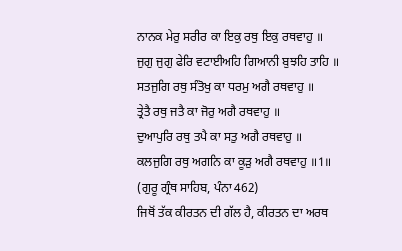ਨਾਨਕ ਮੇਰੁ ਸਰੀਰ ਕਾ ਇਕੁ ਰਥੁ ਇਕੁ ਰਥਵਾਹੁ ॥
ਜੁਗੁ ਜੁਗੁ ਫੇਰਿ ਵਟਾਈਅਹਿ ਗਿਆਨੀ ਬੁਝਹਿ ਤਾਹਿ ॥
ਸਤਜੁਗਿ ਰਥੁ ਸੰਤੋਖੁ ਕਾ ਧਰਮੁ ਅਗੈ ਰਥਵਾਹੁ ॥
ਤ੍ਰੇਤੈ ਰਥੁ ਜਤੈ ਕਾ ਜੋਰੁ ਅਗੈ ਰਥਵਾਹੁ ॥
ਦੁਆਪੁਰਿ ਰਥੁ ਤਪੈ ਕਾ ਸਤੁ ਅਗੈ ਰਥਵਾਹੁ ॥
ਕਲਜੁਗਿ ਰਥੁ ਅਗਨਿ ਕਾ ਕੂੜੁ ਅਗੈ ਰਥਵਾਹੁ ॥1॥
(ਗੁਰੂ ਗ੍ਰੰਥ ਸਾਹਿਬ, ਪੰਨਾ 462)
ਜਿਥੋਂ ਤੱਕ ਕੀਰਤਨ ਦੀ ਗੱਲ ਹੈ, ਕੀਰਤਨ ਦਾ ਅਰਥ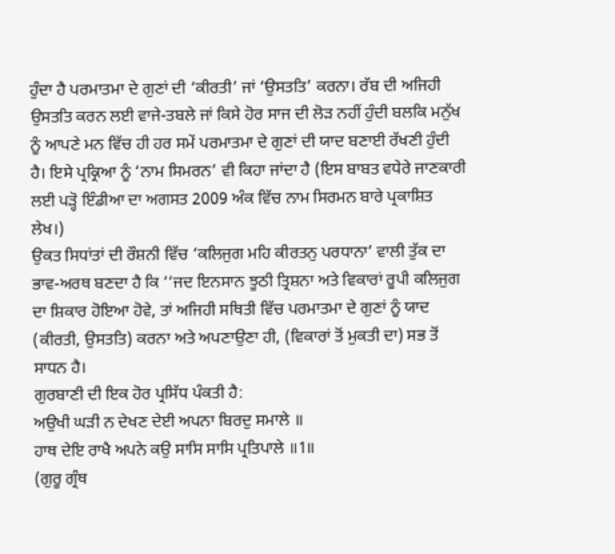ਹੁੰਦਾ ਹੈ ਪਰਮਾਤਮਾ ਦੇ ਗੁਣਾਂ ਦੀ ‘ਕੀਰਤੀ’ ਜਾਂ ‘ਉਸਤਤਿ’ ਕਰਨਾ। ਰੱਬ ਦੀ ਅਜਿਹੀ ਉਸਤਤਿ ਕਰਨ ਲਈ ਵਾਜੇ-ਤਬਲੇ ਜਾਂ ਕਿਸੇ ਹੋਰ ਸਾਜ ਦੀ ਲੋੜ ਨਹੀਂ ਹੁੰਦੀ ਬਲਕਿ ਮਨੁੱਖ ਨੂੰ ਆਪਣੇ ਮਨ ਵਿੱਚ ਹੀ ਹਰ ਸਮੇਂ ਪਰਮਾਤਮਾ ਦੇ ਗੁਣਾਂ ਦੀ ਯਾਦ ਬਣਾਈ ਰੱਖਣੀ ਹੁੰਦੀ ਹੈ। ਇਸੇ ਪ੍ਰਕ੍ਰਿਆ ਨੂੰ ‘ਨਾਮ ਸਿਮਰਨ’ ਵੀ ਕਿਹਾ ਜਾਂਦਾ ਹੈ (ਇਸ ਬਾਬਤ ਵਧੇਰੇ ਜਾਣਕਾਰੀ ਲਈ ਪੜ੍ਹੋ ਇੰਡੀਆ ਦਾ ਅਗਸਤ 2009 ਅੰਕ ਵਿੱਚ ਨਾਮ ਸਿਰਮਨ ਬਾਰੇ ਪ੍ਰਕਾਸ਼ਿਤ ਲੇਖ।)
ਉਕਤ ਸਿਧਾਂਤਾਂ ਦੀ ਰੌਸ਼ਨੀ ਵਿੱਚ ‘ਕਲਿਜੁਗ ਮਹਿ ਕੀਰਤਨੁ ਪਰਧਾਨਾ’ ਵਾਲੀ ਤੁੱਕ ਦਾ ਭਾਵ-ਅਰਥ ਬਣਦਾ ਹੈ ਕਿ ‘‘ਜਦ ਇਨਸਾਨ ਝੂਠੀ ਤ੍ਰਿਸ਼ਨਾ ਅਤੇ ਵਿਕਾਰਾਂ ਰੂਪੀ ਕਲਿਜੁਗ ਦਾ ਸ਼ਿਕਾਰ ਹੋਇਆ ਹੋਵੇ, ਤਾਂ ਅਜਿਹੀ ਸਥਿਤੀ ਵਿੱਚ ਪਰਮਾਤਮਾ ਦੇ ਗੁਣਾਂ ਨੂੰ ਯਾਦ (ਕੀਰਤੀ, ਉਸਤਤਿ) ਕਰਨਾ ਅਤੇ ਅਪਣਾਉਣਾ ਹੀ, (ਵਿਕਾਰਾਂ ਤੋਂ ਮੁਕਤੀ ਦਾ) ਸਭ ਤੋਂ ਸਾਧਨ ਹੈ।
ਗੁਰਬਾਣੀ ਦੀ ਇਕ ਹੋਰ ਪ੍ਰਸਿੱਧ ਪੰਕਤੀ ਹੈ:
ਅਉਖੀ ਘੜੀ ਨ ਦੇਖਣ ਦੇਈ ਅਪਨਾ ਬਿਰਦੁ ਸਮਾਲੇ ॥
ਹਾਥ ਦੇਇ ਰਾਖੈ ਅਪਨੇ ਕਉ ਸਾਸਿ ਸਾਸਿ ਪ੍ਰਤਿਪਾਲੇ ॥1॥
(ਗੁਰੂ ਗ੍ਰੰਥ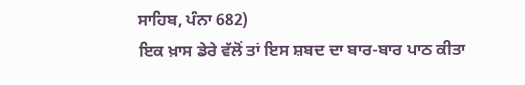ਸਾਹਿਬ, ਪੰਨਾ 682)
ਇਕ ਖ਼ਾਸ ਡੇਰੇ ਵੱਲੋਂ ਤਾਂ ਇਸ ਸ਼ਬਦ ਦਾ ਬਾਰ-ਬਾਰ ਪਾਠ ਕੀਤਾ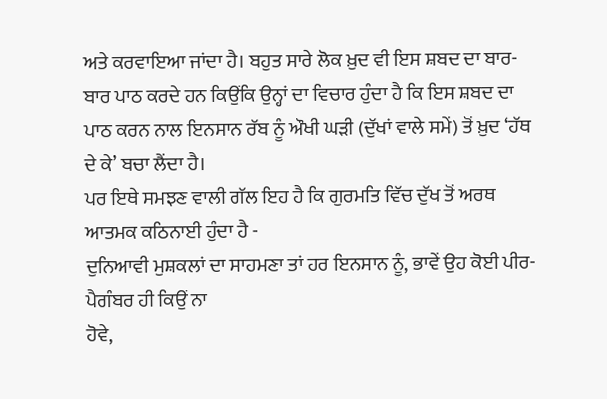ਅਤੇ ਕਰਵਾਇਆ ਜਾਂਦਾ ਹੈ। ਬਹੁਤ ਸਾਰੇ ਲੋਕ ਖ਼ੁਦ ਵੀ ਇਸ ਸ਼ਬਦ ਦਾ ਬਾਰ-ਬਾਰ ਪਾਠ ਕਰਦੇ ਹਨ ਕਿਉਂਕਿ ਉਨ੍ਹਾਂ ਦਾ ਵਿਚਾਰ ਹੁੰਦਾ ਹੈ ਕਿ ਇਸ ਸ਼ਬਦ ਦਾ ਪਾਠ ਕਰਨ ਨਾਲ ਇਨਸਾਨ ਰੱਬ ਨੂੰ ਔਖੀ ਘੜੀ (ਦੁੱਖਾਂ ਵਾਲੇ ਸਮੇਂ) ਤੋਂ ਖ਼ੁਦ ‘ਹੱਥ ਦੇ ਕੇ’ ਬਚਾ ਲੈਂਦਾ ਹੈ।
ਪਰ ਇਥੇ ਸਮਝਣ ਵਾਲੀ ਗੱਲ ਇਹ ਹੈ ਕਿ ਗੁਰਮਤਿ ਵਿੱਚ ਦੁੱਖ ਤੋਂ ਅਰਥ ਆਤਮਕ ਕਠਿਨਾਈ ਹੁੰਦਾ ਹੈ -
ਦੁਨਿਆਵੀ ਮੁਸ਼ਕਲਾਂ ਦਾ ਸਾਹਮਣਾ ਤਾਂ ਹਰ ਇਨਸਾਨ ਨੂੰ, ਭਾਵੇਂ ਉਹ ਕੋਈ ਪੀਰ-ਪੈਗੰਬਰ ਹੀ ਕਿਉਂ ਨਾ
ਹੋਵੇ,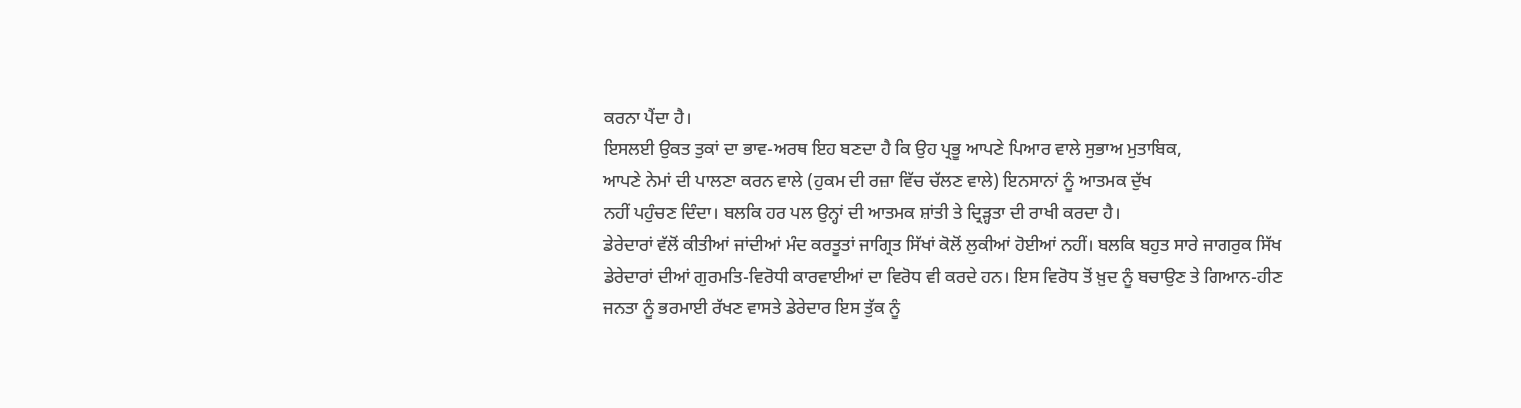ਕਰਨਾ ਪੈਂਦਾ ਹੈ।
ਇਸਲਈ ਉਕਤ ਤੁਕਾਂ ਦਾ ਭਾਵ-ਅਰਥ ਇਹ ਬਣਦਾ ਹੈ ਕਿ ਉਹ ਪ੍ਰਭੂ ਆਪਣੇ ਪਿਆਰ ਵਾਲੇ ਸੁਭਾਅ ਮੁਤਾਬਿਕ,
ਆਪਣੇ ਨੇਮਾਂ ਦੀ ਪਾਲਣਾ ਕਰਨ ਵਾਲੇ (ਹੁਕਮ ਦੀ ਰਜ਼ਾ ਵਿੱਚ ਚੱਲਣ ਵਾਲੇ) ਇਨਸਾਨਾਂ ਨੂੰ ਆਤਮਕ ਦੁੱਖ
ਨਹੀਂ ਪਹੁੰਚਣ ਦਿੰਦਾ। ਬਲਕਿ ਹਰ ਪਲ ਉਨ੍ਹਾਂ ਦੀ ਆਤਮਕ ਸ਼ਾਂਤੀ ਤੇ ਦ੍ਰਿੜ੍ਹਤਾ ਦੀ ਰਾਖੀ ਕਰਦਾ ਹੈ।
ਡੇਰੇਦਾਰਾਂ ਵੱਲੋਂ ਕੀਤੀਆਂ ਜਾਂਦੀਆਂ ਮੰਦ ਕਰਤੂਤਾਂ ਜਾਗ੍ਰਿਤ ਸਿੱਖਾਂ ਕੋਲੋਂ ਲੁਕੀਆਂ ਹੋਈਆਂ ਨਹੀਂ। ਬਲਕਿ ਬਹੁਤ ਸਾਰੇ ਜਾਗਰੁਕ ਸਿੱਖ ਡੇਰੇਦਾਰਾਂ ਦੀਆਂ ਗੁਰਮਤਿ-ਵਿਰੋਧੀ ਕਾਰਵਾਈਆਂ ਦਾ ਵਿਰੋਧ ਵੀ ਕਰਦੇ ਹਨ। ਇਸ ਵਿਰੋਧ ਤੋਂ ਖ਼ੁਦ ਨੂੰ ਬਚਾਉਣ ਤੇ ਗਿਆਨ-ਹੀਣ ਜਨਤਾ ਨੂੰ ਭਰਮਾਈ ਰੱਖਣ ਵਾਸਤੇ ਡੇਰੇਦਾਰ ਇਸ ਤੁੱਕ ਨੂੰ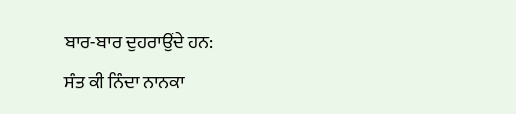ਬਾਰ-ਬਾਰ ਦੁਹਰਾਉਂਦੇ ਹਨ:
ਸੰਤ ਕੀ ਨਿੰਦਾ ਨਾਨਕਾ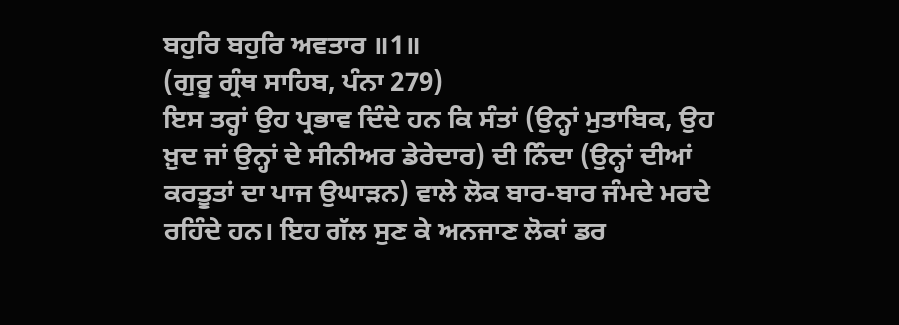ਬਹੁਰਿ ਬਹੁਰਿ ਅਵਤਾਰ ॥1॥
(ਗੁਰੂ ਗ੍ਰੰਥ ਸਾਹਿਬ, ਪੰਨਾ 279)
ਇਸ ਤਰ੍ਹਾਂ ਉਹ ਪ੍ਰਭਾਵ ਦਿੰਦੇ ਹਨ ਕਿ ਸੰਤਾਂ (ਉਨ੍ਹਾਂ ਮੁਤਾਬਿਕ, ਉਹ ਖ਼ੁਦ ਜਾਂ ਉਨ੍ਹਾਂ ਦੇ ਸੀਨੀਅਰ ਡੇਰੇਦਾਰ) ਦੀ ਨਿੰਦਾ (ਉਨ੍ਹਾਂ ਦੀਆਂ ਕਰਤੂਤਾਂ ਦਾ ਪਾਜ ਉਘਾੜਨ) ਵਾਲੇ ਲੋਕ ਬਾਰ-ਬਾਰ ਜੰਮਦੇ ਮਰਦੇ ਰਹਿੰਦੇ ਹਨ। ਇਹ ਗੱਲ ਸੁਣ ਕੇ ਅਨਜਾਣ ਲੋਕਾਂ ਡਰ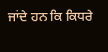ਜਾਂਦੇ ਹਨ ਕਿ ਕਿਧਰੇ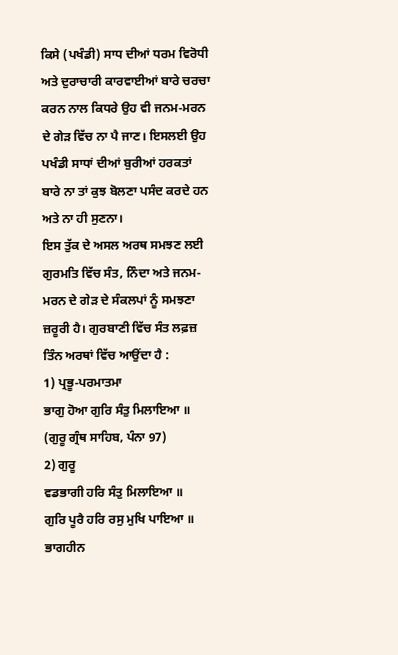ਕਿਸੇ (ਪਖੰਡੀ) ਸਾਧ ਦੀਆਂ ਧਰਮ ਵਿਰੋਧੀ ਅਤੇ ਦੁਰਾਚਾਰੀ ਕਾਰਵਾਈਆਂ ਬਾਰੇ ਚਰਚਾ ਕਰਨ ਨਾਲ ਕਿਧਰੇ ਉਹ ਵੀ ਜਨਮ-ਮਰਨ ਦੇ ਗੇੜ ਵਿੱਚ ਨਾ ਪੈ ਜਾਣ। ਇਸਲਈ ਉਹ ਪਖੰਡੀ ਸਾਧਾਂ ਦੀਆਂ ਬੁਰੀਆਂ ਹਰਕਤਾਂ ਬਾਰੇ ਨਾ ਤਾਂ ਕੁਝ ਬੋਲਣਾ ਪਸੰਦ ਕਰਦੇ ਹਨ ਅਤੇ ਨਾ ਹੀ ਸੁਣਨਾ।
ਇਸ ਤੁੱਕ ਦੇ ਅਸਲ ਅਰਥ ਸਮਝਣ ਲਈ ਗੁਰਮਤਿ ਵਿੱਚ ਸੰਤ, ਨਿੰਦਾ ਅਤੇ ਜਨਮ-ਮਰਨ ਦੇ ਗੇੜ ਦੇ ਸੰਕਲਪਾਂ ਨੂੰ ਸਮਝਣਾ ਜ਼ਰੂਰੀ ਹੈ। ਗੁਰਬਾਣੀ ਵਿੱਚ ਸੰਤ ਲਫ਼ਜ਼ ਤਿੰਨ ਅਰਥਾਂ ਵਿੱਚ ਆਉਂਦਾ ਹੈ :
1) ਪ੍ਰਭੂ-ਪਰਮਾਤਮਾ
ਭਾਗੁ ਹੋਆ ਗੁਰਿ ਸੰਤੁ ਮਿਲਾਇਆ ॥
(ਗੁਰੂ ਗ੍ਰੰਥ ਸਾਹਿਬ, ਪੰਨਾ 97)
2) ਗੁਰੂ
ਵਡਭਾਗੀ ਹਰਿ ਸੰਤੁ ਮਿਲਾਇਆ ॥
ਗੁਰਿ ਪੂਰੈ ਹਰਿ ਰਸੁ ਮੁਖਿ ਪਾਇਆ ॥
ਭਾਗਹੀਨ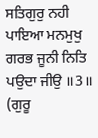ਸਤਿਗੁਰੁ ਨਹੀ ਪਾਇਆ ਮਨਮੁਖੁ ਗਰਭ ਜੂਨੀ ਨਿਤਿ ਪਉਦਾ ਜੀਉ ॥3॥
(ਗੁਰੂ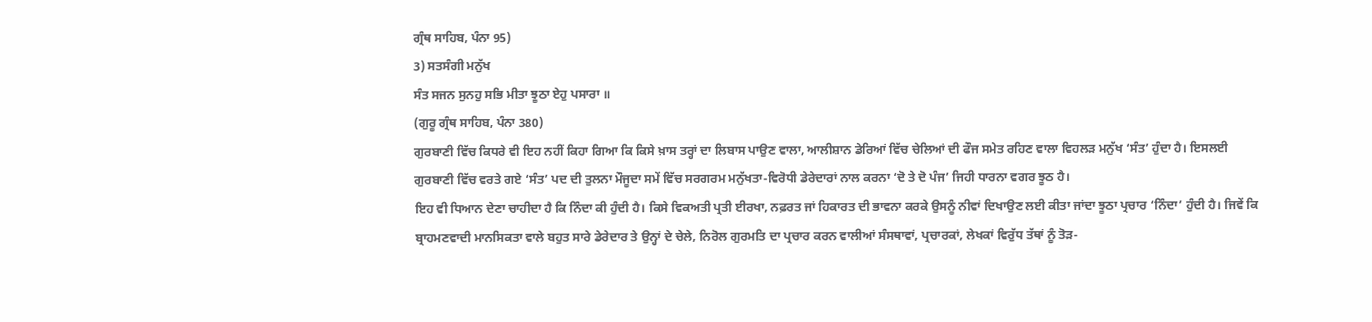ਗ੍ਰੰਥ ਸਾਹਿਬ, ਪੰਨਾ 95)
3) ਸਤਸੰਗੀ ਮਨੁੱਖ
ਸੰਤ ਸਜਨ ਸੁਨਹੁ ਸਭਿ ਮੀਤਾ ਝੂਠਾ ਏਹੁ ਪਸਾਰਾ ॥
(ਗੁਰੂ ਗ੍ਰੰਥ ਸਾਹਿਬ, ਪੰਨਾ 380)
ਗੁਰਬਾਣੀ ਵਿੱਚ ਕਿਧਰੇ ਵੀ ਇਹ ਨਹੀਂ ਕਿਹਾ ਗਿਆ ਕਿ ਕਿਸੇ ਖ਼ਾਸ ਤਰ੍ਹਾਂ ਦਾ ਲਿਬਾਸ ਪਾਉਣ ਵਾਲਾ, ਆਲੀਸ਼ਾਨ ਡੇਰਿਆਂ ਵਿੱਚ ਚੇਲਿਆਂ ਦੀ ਫੌਜ ਸਮੇਤ ਰਹਿਣ ਵਾਲਾ ਵਿਹਲੜ ਮਨੁੱਖ ‘ਸੰਤ’ ਹੁੰਦਾ ਹੈ। ਇਸਲਈ ਗੁਰਬਾਣੀ ਵਿੱਚ ਵਰਤੇ ਗਏ ‘ਸੰਤ’ ਪਦ ਦੀ ਤੁਲਨਾ ਮੌਜੂਦਾ ਸਮੇਂ ਵਿੱਚ ਸਰਗਰਮ ਮਨੁੱਖਤਾ-ਵਿਰੋਧੀ ਡੇਰੇਦਾਰਾਂ ਨਾਲ ਕਰਨਾ ‘ਦੋ ਤੇ ਦੋ ਪੰਜ’ ਜਿਹੀ ਧਾਰਨਾ ਵਗਰ ਝੂਠ ਹੈ।
ਇਹ ਵੀ ਧਿਆਨ ਦੇਣਾ ਚਾਹੀਦਾ ਹੈ ਕਿ ਨਿੰਦਾ ਕੀ ਹੁੰਦੀ ਹੈ। ਕਿਸੇ ਵਿਕਅਤੀ ਪ੍ਰਤੀ ਈਰਖਾ, ਨਫ਼ਰਤ ਜਾਂ ਹਿਕਾਰਤ ਦੀ ਭਾਵਨਾ ਕਰਕੇ ਉਸਨੂੰ ਨੀਵਾਂ ਦਿਖਾਉਣ ਲਈ ਕੀਤਾ ਜਾਂਦਾ ਝੂਠਾ ਪ੍ਰਚਾਰ ‘ਨਿੰਦਾ’ ਹੁੰਦੀ ਹੈ। ਜਿਵੇਂ ਕਿ ਬ੍ਰਾਹਮਣਵਾਦੀ ਮਾਨਸਿਕਤਾ ਵਾਲੇ ਬਹੁਤ ਸਾਰੇ ਡੇਰੇਦਾਰ ਤੇ ਉਨ੍ਹਾਂ ਦੇ ਚੇਲੇ, ਨਿਰੋਲ ਗੁਰਮਤਿ ਦਾ ਪ੍ਰਚਾਰ ਕਰਨ ਵਾਲੀਆਂ ਸੰਸਥਾਵਾਂ, ਪ੍ਰਚਾਰਕਾਂ, ਲੇਖਕਾਂ ਵਿਰੁੱਧ ਤੱਥਾਂ ਨੂੰ ਤੋੜ-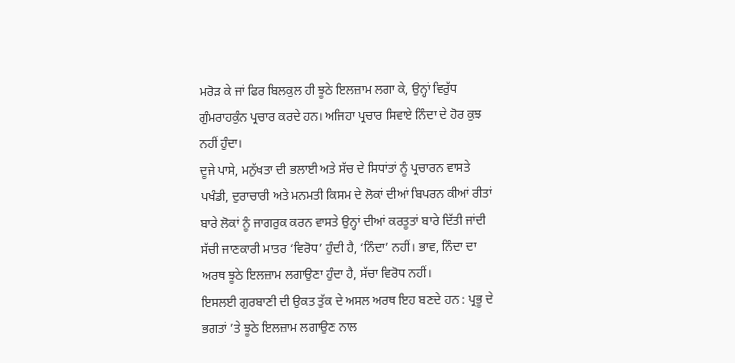ਮਰੋੜ ਕੇ ਜਾਂ ਫਿਰ ਬਿਲਕੁਲ ਹੀ ਝੂਠੇ ਇਲਜ਼ਾਮ ਲਗਾ ਕੇ, ਉਨ੍ਹਾਂ ਵਿਰੁੱਧ ਗੁੰਮਰਾਹਕੁੰਨ ਪ੍ਰਚਾਰ ਕਰਦੇ ਹਨ। ਅਜਿਹਾ ਪ੍ਰਚਾਰ ਸਿਵਾਏ ਨਿੰਦਾ ਦੇ ਹੋਰ ਕੁਝ ਨਹੀਂ ਹੁੰਦਾ।
ਦੂਜੇ ਪਾਸੇ, ਮਨੁੱਖਤਾ ਦੀ ਭਲਾਈ ਅਤੇ ਸੱਚ ਦੇ ਸਿਧਾਂਤਾਂ ਨੂੰ ਪ੍ਰਚਾਰਨ ਵਾਸਤੇ ਪਖੰਡੀ, ਦੁਰਾਚਾਰੀ ਅਤੇ ਮਨਮਤੀ ਕਿਸਮ ਦੇ ਲੋਕਾਂ ਦੀਆਂ ਬਿਪਰਨ ਕੀਆਂ ਰੀਤਾਂ ਬਾਰੇ ਲੋਕਾਂ ਨੂੰ ਜਾਗਰੁਕ ਕਰਨ ਵਾਸਤੇ ਉਨ੍ਹਾਂ ਦੀਆਂ ਕਰਤੂਤਾਂ ਬਾਰੇ ਦਿੱਤੀ ਜਾਂਦੀ ਸੱਚੀ ਜਾਣਕਾਰੀ ਮਾਤਰ ‘ਵਿਰੋਧ’ ਹੁੰਦੀ ਹੈ, ‘ਨਿੰਦਾ’ ਨਹੀਂ। ਭਾਵ, ਨਿੰਦਾ ਦਾ ਅਰਥ ਝੂਠੇ ਇਲਜ਼ਾਮ ਲਗਾਉਣਾ ਹੁੰਦਾ ਹੈ, ਸੱਚਾ ਵਿਰੋਧ ਨਹੀਂ।
ਇਸਲਈ ਗੁਰਬਾਣੀ ਦੀ ਉਕਤ ਤੁੱਕ ਦੇ ਅਸਲ ਅਰਥ ਇਹ ਬਣਦੇ ਹਨ : ਪ੍ਰਭੂ ਦੇ ਭਗਤਾਂ ’ਤੇ ਝੂਠੇ ਇਲਜ਼ਾਮ ਲਗਾਉਣ ਨਾਲ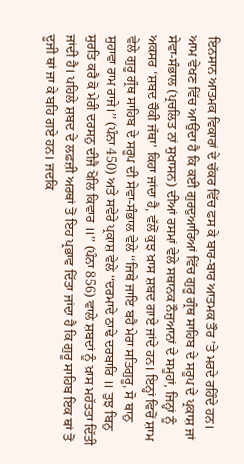ਇਨਸਾਨ ਆਤਮਕ ਵਿਕਾਰਾਂ ਦੇ ਚੱਕਰ ਵਿੱਚ ਫਸ ਕੇ ਬਾਰ-ਬਾਰ ਆਤਮਕ ਤੌਰ ’ਤੇ ਮਰਦੇ ਰਹਿੰਦੇ ਹਨ।
ਆਮ ਵੇਖਣ ਵਿੱਚ ਆਉਂਦਾ ਹੈ ਕਿ ਕਈ ਗੁਰਦੁਆਰਿਆਂ ਵਿੱਚ ਗੁਰੂ ਗ੍ਰੰਥ ਸਾਹਿਬ ਦੇ ਸਰੂਪ ਦੇ ਪ੍ਰਕਾਸ਼ ਜਾਂ ਸੇਵਾ-ਸੰਭਾਲ (ਪ੍ਰਚਲਿਤ ਨਾਂ ਸੁਖਾਸਨ) ਦੀਆਂ ਰਸਮਾਂ ਵੇਲੇ ਸਥਾਨਕ ਨੌਜੁਆਨਾਂ ਦੇ ਸਮੂਹਾਂ, ਜਿਨ੍ਹਾਂ ਨੂੰ ਅਕਸਰ ‘ਸ਼ਬਦ ਚੌਕੀ ਜੱਥਾ’ ਕਿਹਾ ਜਾਂਦਾ ਹੈ, ਵੱਲੋਂ ਕੁਝ ਖ਼ਾਸ ਸ਼ਬਦ ਗਾਏ ਜਾਂਦੇ ਹਨ। ਇਨ੍ਹਾਂ ਵਿਚੋਂ ਸ਼ਾਮ ਵੇਲੇ ਗੁਰੂ ਗ੍ਰੰਥ ਸਾਹਿਬ ਦੇ ਸਰੂਪ ਦੀ ਸੇਵਾ-ਸੰਭਾਲ ਵੇਲੇ ‘‘ਜਿਥੇ ਜਾਇ ਬਹੈ ਮੇਰਾ ਸਤਿਗੁਰੂ, ਸੋ ਥਾਨੁ ਸੁਹਾਵਾ ਰਾਮ ਰਾਜੇ।’’ (ਪੰਨਾ 450) ਅਤੇ ਸਵੇਰੇ ਪ੍ਰਕਾਸ਼ ਵੇਲੇ ‘‘ਦਰਮਾਦੇ ਠਾਢੇ ਦਰਬਾਰਿ ॥ ਤੁਝ ਬਿਨੁ ਸੁਰਤਿ ਕਰੈ ਕੋ ਮੇਰੀ ਦਰਸਨੁ ਦੀਜੈ ਖੋਲਿ ਕਿਵਾਰ ॥’’ (ਪੰਨਾ 856) ਵਾਲੇ ਸ਼ਬਦਾਂ ਨੂੰ ਖ਼ਾਸ ਮਹੱਤਤਾ ਦਿੱਤੀ ਜਾਂਦੀ ਹੈ। ਪਹਿਲੇ ਸ਼ਬਦ ਦੇ ਲਫ਼ਜ਼ੀ ਅਰਥਾਂ ਤੋਂ ਇਹ ਪ੍ਰਭਾਵ ਦਿੱਤਾ ਜਾਂਦਾ ਹੈ ਕਿ ਗੁਰੂ ਸਾਹਿਬ ਇਕ ਥਾਂ ਤੋਂ ਦੂਜੀ ਥਾਂ ਜਾ ਕੇ ਬਹਿ ਗਏ ਹਨ। ਜਦਕਿ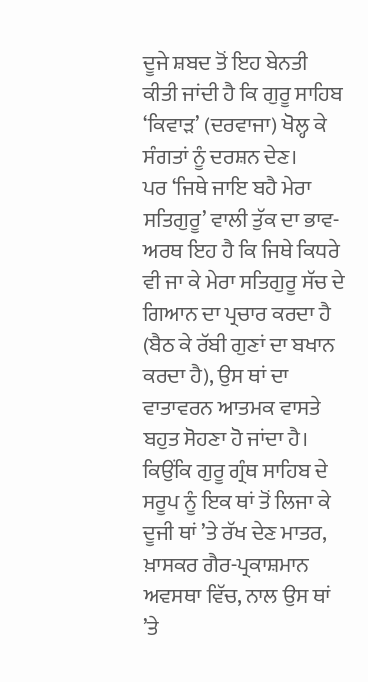ਦੂਜੇ ਸ਼ਬਦ ਤੋਂ ਇਹ ਬੇਨਤੀ ਕੀਤੀ ਜਾਂਦੀ ਹੈ ਕਿ ਗੁਰੂ ਸਾਹਿਬ ‘ਕਿਵਾੜ’ (ਦਰਵਾਜਾ) ਖੋਲ੍ਹ ਕੇ ਸੰਗਤਾਂ ਨੂੰ ਦਰਸ਼ਨ ਦੇਣ।
ਪਰ ‘ਜਿਥੇ ਜਾਇ ਬਹੈ ਮੇਰਾ ਸਤਿਗੁਰੂ’ ਵਾਲੀ ਤੁੱਕ ਦਾ ਭਾਵ-ਅਰਥ ਇਹ ਹੈ ਕਿ ਜਿਥੇ ਕਿਧਰੇ ਵੀ ਜਾ ਕੇ ਮੇਰਾ ਸਤਿਗੁਰੂ ਸੱਚ ਦੇ ਗਿਆਨ ਦਾ ਪ੍ਰਚਾਰ ਕਰਦਾ ਹੈ (ਬੈਠ ਕੇ ਰੱਬੀ ਗੁਣਾਂ ਦਾ ਬਖਾਨ ਕਰਦਾ ਹੈ), ਉਸ ਥਾਂ ਦਾ ਵਾਤਾਵਰਨ ਆਤਮਕ ਵਾਸਤੇ ਬਹੁਤ ਸੋਹਣਾ ਹੋ ਜਾਂਦਾ ਹੈ। ਕਿਉਂਕਿ ਗੁਰੂ ਗ੍ਰੰਥ ਸਾਹਿਬ ਦੇ ਸਰੂਪ ਨੂੰ ਇਕ ਥਾਂ ਤੋਂ ਲਿਜਾ ਕੇ ਦੂਜੀ ਥਾਂ ’ਤੇ ਰੱਖ ਦੇਣ ਮਾਤਰ, ਖ਼ਾਸਕਰ ਗੈਰ-ਪ੍ਰਕਾਸ਼ਮਾਨ ਅਵਸਥਾ ਵਿੱਚ, ਨਾਲ ਉਸ ਥਾਂ ’ਤੇ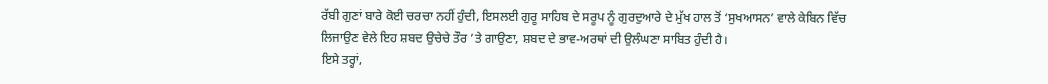ਰੱਬੀ ਗੁਣਾਂ ਬਾਰੇ ਕੋਈ ਚਰਚਾ ਨਹੀਂ ਹੁੰਦੀ, ਇਸਲਈ ਗੁਰੂ ਸਾਹਿਬ ਦੇ ਸਰੂਪ ਨੂੰ ਗੁਰਦੁਆਰੇ ਦੇ ਮੁੱਖ ਹਾਲ ਤੋਂ ‘ਸੁਖਆਸਨ’ ਵਾਲੇ ਕੇਬਿਨ ਵਿੱਚ ਲਿਜਾਉਣ ਵੇਲੇ ਇਹ ਸ਼ਬਦ ਉਚੇਚੇ ਤੌਰ ’ਤੇ ਗਾਉਣਾ, ਸ਼ਬਦ ਦੇ ਭਾਵ-ਅਰਥਾਂ ਦੀ ਉਲੰਘਣਾ ਸਾਬਿਤ ਹੁੰਦੀ ਹੈ।
ਇਸੇ ਤਰ੍ਹਾਂ,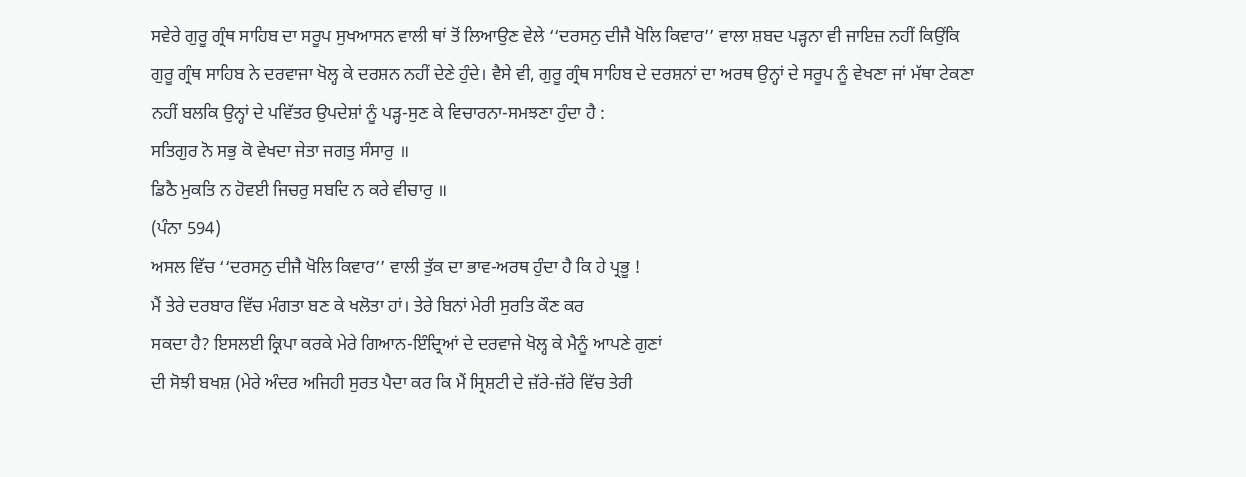ਸਵੇਰੇ ਗੁਰੂ ਗ੍ਰੰਥ ਸਾਹਿਬ ਦਾ ਸਰੂਪ ਸੁਖਆਸਨ ਵਾਲੀ ਥਾਂ ਤੋਂ ਲਿਆਉਣ ਵੇਲੇ ‘‘ਦਰਸਨੁ ਦੀਜੈ ਖੋਲਿ ਕਿਵਾਰ’’ ਵਾਲਾ ਸ਼ਬਦ ਪੜ੍ਹਨਾ ਵੀ ਜਾਇਜ਼ ਨਹੀਂ ਕਿਉਂਕਿ ਗੁਰੂ ਗ੍ਰੰਥ ਸਾਹਿਬ ਨੇ ਦਰਵਾਜਾ ਖੋਲ੍ਹ ਕੇ ਦਰਸ਼ਨ ਨਹੀਂ ਦੇਣੇ ਹੁੰਦੇ। ਵੈਸੇ ਵੀ, ਗੁਰੂ ਗ੍ਰੰਥ ਸਾਹਿਬ ਦੇ ਦਰਸ਼ਨਾਂ ਦਾ ਅਰਥ ਉਨ੍ਹਾਂ ਦੇ ਸਰੂਪ ਨੂੰ ਵੇਖਣਾ ਜਾਂ ਮੱਥਾ ਟੇਕਣਾ ਨਹੀਂ ਬਲਕਿ ਉਨ੍ਹਾਂ ਦੇ ਪਵਿੱਤਰ ਉਪਦੇਸ਼ਾਂ ਨੂੰ ਪੜ੍ਹ-ਸੁਣ ਕੇ ਵਿਚਾਰਨਾ-ਸਮਝਣਾ ਹੁੰਦਾ ਹੈ :
ਸਤਿਗੁਰ ਨੋ ਸਭੁ ਕੋ ਵੇਖਦਾ ਜੇਤਾ ਜਗਤੁ ਸੰਸਾਰੁ ॥
ਡਿਠੈ ਮੁਕਤਿ ਨ ਹੋਵਈ ਜਿਚਰੁ ਸਬਦਿ ਨ ਕਰੇ ਵੀਚਾਰੁ ॥
(ਪੰਨਾ 594)
ਅਸਲ ਵਿੱਚ ‘‘ਦਰਸਨੁ ਦੀਜੈ ਖੋਲਿ ਕਿਵਾਰ’’ ਵਾਲੀ ਤੁੱਕ ਦਾ ਭਾਵ-ਅਰਥ ਹੁੰਦਾ ਹੈ ਕਿ ਹੇ ਪ੍ਰਭੂ !
ਮੈਂ ਤੇਰੇ ਦਰਬਾਰ ਵਿੱਚ ਮੰਗਤਾ ਬਣ ਕੇ ਖਲੋਤਾ ਹਾਂ। ਤੇਰੇ ਬਿਨਾਂ ਮੇਰੀ ਸੁਰਤਿ ਕੌਣ ਕਰ
ਸਕਦਾ ਹੈ? ਇਸਲਈ ਕ੍ਰਿਪਾ ਕਰਕੇ ਮੇਰੇ ਗਿਆਨ-ਇੰਦ੍ਰਿਆਂ ਦੇ ਦਰਵਾਜੇ ਖੋਲ੍ਹ ਕੇ ਮੈਨੂੰ ਆਪਣੇ ਗੁਣਾਂ
ਦੀ ਸੋਝੀ ਬਖਸ਼ (ਮੇਰੇ ਅੰਦਰ ਅਜਿਹੀ ਸੁਰਤ ਪੈਦਾ ਕਰ ਕਿ ਮੈਂ ਸ੍ਰਿਸ਼ਟੀ ਦੇ ਜ਼ੱਰੇ-ਜ਼ੱਰੇ ਵਿੱਚ ਤੇਰੀ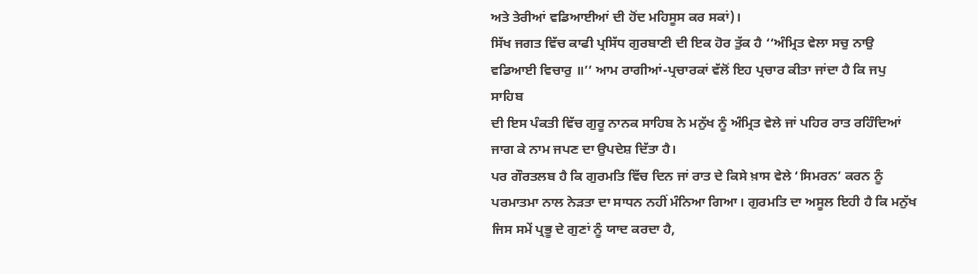ਅਤੇ ਤੇਰੀਆਂ ਵਡਿਆਈਆਂ ਦੀ ਹੋਂਦ ਮਹਿਸੂਸ ਕਰ ਸਕਾਂ)।
ਸਿੱਖ ਜਗਤ ਵਿੱਚ ਕਾਫੀ ਪ੍ਰਸਿੱਧ ਗੁਰਬਾਣੀ ਦੀ ਇਕ ਹੋਰ ਤੁੱਕ ਹੈ ‘‘ਅੰਮ੍ਰਿਤ ਵੇਲਾ ਸਚੁ ਨਾਉ
ਵਡਿਆਈ ਵਿਚਾਰੁ ॥’’ ਆਮ ਰਾਗੀਆਂ-ਪ੍ਰਚਾਰਕਾਂ ਵੱਲੋਂ ਇਹ ਪ੍ਰਚਾਰ ਕੀਤਾ ਜਾਂਦਾ ਹੈ ਕਿ ਜਪੁ ਸਾਹਿਬ
ਦੀ ਇਸ ਪੰਕਤੀ ਵਿੱਚ ਗੁਰੂ ਨਾਨਕ ਸਾਹਿਬ ਨੇ ਮਨੁੱਖ ਨੂੰ ਅੰਮ੍ਰਿਤ ਵੇਲੇ ਜਾਂ ਪਹਿਰ ਰਾਤ ਰਹਿੰਦਿਆਂ
ਜਾਗ ਕੇ ਨਾਮ ਜਪਣ ਦਾ ਉਪਦੇਸ਼ ਦਿੱਤਾ ਹੈ।
ਪਰ ਗੌਰਤਲਬ ਹੈ ਕਿ ਗੁਰਮਤਿ ਵਿੱਚ ਦਿਨ ਜਾਂ ਰਾਤ ਦੇ ਕਿਸੇ ਖ਼ਾਸ ਵੇਲੇ ‘ਸਿਮਰਨ’ ਕਰਨ ਨੂੰ ਪਰਮਾਤਮਾ ਨਾਲ ਨੇੜਤਾ ਦਾ ਸਾਧਨ ਨਹੀਂ ਮੰਨਿਆ ਗਿਆ। ਗੁਰਮਤਿ ਦਾ ਅਸੂਲ ਇਹੀ ਹੈ ਕਿ ਮਨੁੱਖ ਜਿਸ ਸਮੇਂ ਪ੍ਰਭੂ ਦੇ ਗੁਣਾਂ ਨੂੰ ਯਾਦ ਕਰਦਾ ਹੈ,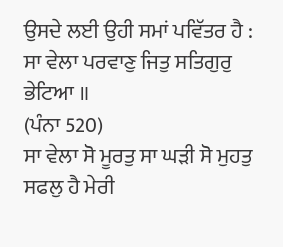ਉਸਦੇ ਲਈ ਉਹੀ ਸਮਾਂ ਪਵਿੱਤਰ ਹੈ :
ਸਾ ਵੇਲਾ ਪਰਵਾਣੁ ਜਿਤੁ ਸਤਿਗੁਰੁ ਭੇਟਿਆ ॥
(ਪੰਨਾ 520)
ਸਾ ਵੇਲਾ ਸੋ ਮੂਰਤੁ ਸਾ ਘੜੀ ਸੋ ਮੁਹਤੁ ਸਫਲੁ ਹੈ ਮੇਰੀ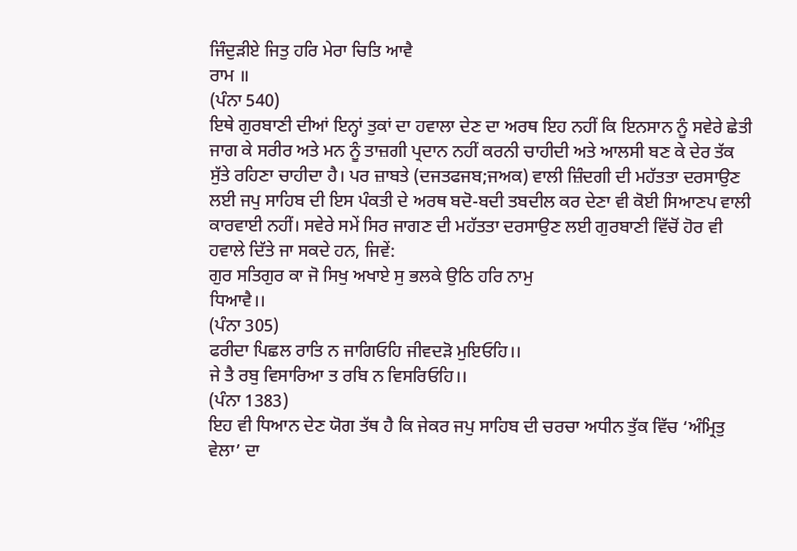ਜਿੰਦੁੜੀਏ ਜਿਤੁ ਹਰਿ ਮੇਰਾ ਚਿਤਿ ਆਵੈ
ਰਾਮ ॥
(ਪੰਨਾ 540)
ਇਥੇ ਗੁਰਬਾਣੀ ਦੀਆਂ ਇਨ੍ਹਾਂ ਤੁਕਾਂ ਦਾ ਹਵਾਲਾ ਦੇਣ ਦਾ ਅਰਥ ਇਹ ਨਹੀਂ ਕਿ ਇਨਸਾਨ ਨੂੰ ਸਵੇਰੇ ਛੇਤੀ ਜਾਗ ਕੇ ਸਰੀਰ ਅਤੇ ਮਨ ਨੂੰ ਤਾਜ਼ਗੀ ਪ੍ਰਦਾਨ ਨਹੀਂ ਕਰਨੀ ਚਾਹੀਦੀ ਅਤੇ ਆਲਸੀ ਬਣ ਕੇ ਦੇਰ ਤੱਕ ਸੁੱਤੇ ਰਹਿਣਾ ਚਾਹੀਦਾ ਹੈ। ਪਰ ਜ਼ਾਬਤੇ (ਦਜਤਫਜਬ;ਜਅਕ) ਵਾਲੀ ਜ਼ਿੰਦਗੀ ਦੀ ਮਹੱਤਤਾ ਦਰਸਾਉਣ ਲਈ ਜਪੁ ਸਾਹਿਬ ਦੀ ਇਸ ਪੰਕਤੀ ਦੇ ਅਰਥ ਬਦੋ-ਬਦੀ ਤਬਦੀਲ ਕਰ ਦੇਣਾ ਵੀ ਕੋਈ ਸਿਆਣਪ ਵਾਲੀ ਕਾਰਵਾਈ ਨਹੀਂ। ਸਵੇਰੇ ਸਮੇਂ ਸਿਰ ਜਾਗਣ ਦੀ ਮਹੱਤਤਾ ਦਰਸਾਉਣ ਲਈ ਗੁਰਬਾਣੀ ਵਿੱਚੋਂ ਹੋਰ ਵੀ ਹਵਾਲੇ ਦਿੱਤੇ ਜਾ ਸਕਦੇ ਹਨ, ਜਿਵੇਂ:
ਗੁਰ ਸਤਿਗੁਰ ਕਾ ਜੋ ਸਿਖੁ ਅਖਾਏ ਸੁ ਭਲਕੇ ਉਠਿ ਹਰਿ ਨਾਮੁ
ਧਿਆਵੈ।।
(ਪੰਨਾ 305)
ਫਰੀਦਾ ਪਿਛਲ ਰਾਤਿ ਨ ਜਾਗਿਓਹਿ ਜੀਵਦੜੋ ਮੁਇਓਹਿ।।
ਜੇ ਤੈ ਰਬੁ ਵਿਸਾਰਿਆ ਤ ਰਬਿ ਨ ਵਿਸਰਿਓਹਿ।।
(ਪੰਨਾ 1383)
ਇਹ ਵੀ ਧਿਆਨ ਦੇਣ ਯੋਗ ਤੱਥ ਹੈ ਕਿ ਜੇਕਰ ਜਪੁ ਸਾਹਿਬ ਦੀ ਚਰਚਾ ਅਧੀਨ ਤੁੱਕ ਵਿੱਚ ‘ਅੰਮ੍ਰਿਤੁ ਵੇਲਾ’ ਦਾ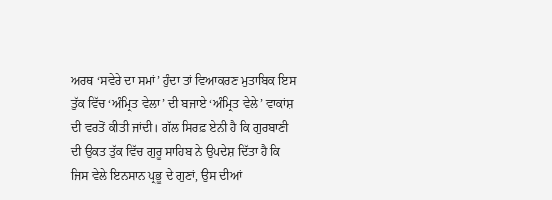ਅਰਥ ‘ਸਵੇਰੇ ਦਾ ਸਮਾਂ’ ਹੁੰਦਾ ਤਾਂ ਵਿਆਕਰਣ ਮੁਤਾਬਿਕ ਇਸ ਤੁੱਕ ਵਿੱਚ ‘ਅੰਮ੍ਰਿਤ ਵੇਲਾ’ ਦੀ ਬਜਾਏ ‘ਅੰਮ੍ਰਿਤ ਵੇਲੇ’ ਵਾਕਾਂਸ਼ ਦੀ ਵਰਤੋਂ ਕੀਤੀ ਜਾਂਦੀ। ਗੱਲ ਸਿਰਫ਼ ਏਨੀ ਹੈ ਕਿ ਗੁਰਬਾਣੀ ਦੀ ਉਕਤ ਤੁੱਕ ਵਿੱਚ ਗੁਰੂ ਸਾਹਿਬ ਨੇ ਉਪਦੇਸ਼ ਦਿੱਤਾ ਹੈ ਕਿ ਜਿਸ ਵੇਲੇ ਇਨਸਾਨ ਪ੍ਰਭੂ ਦੇ ਗੁਣਾਂ, ਉਸ ਦੀਆਂ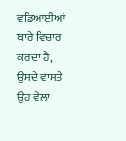ਵਡਿਆਈਆਂ ਬਾਰੇ ਵਿਚਾਰ ਕਰਦਾ ਹੈ, ਉਸਦੇ ਵਾਸਤੇ ਉਹ ਵੇਲਾ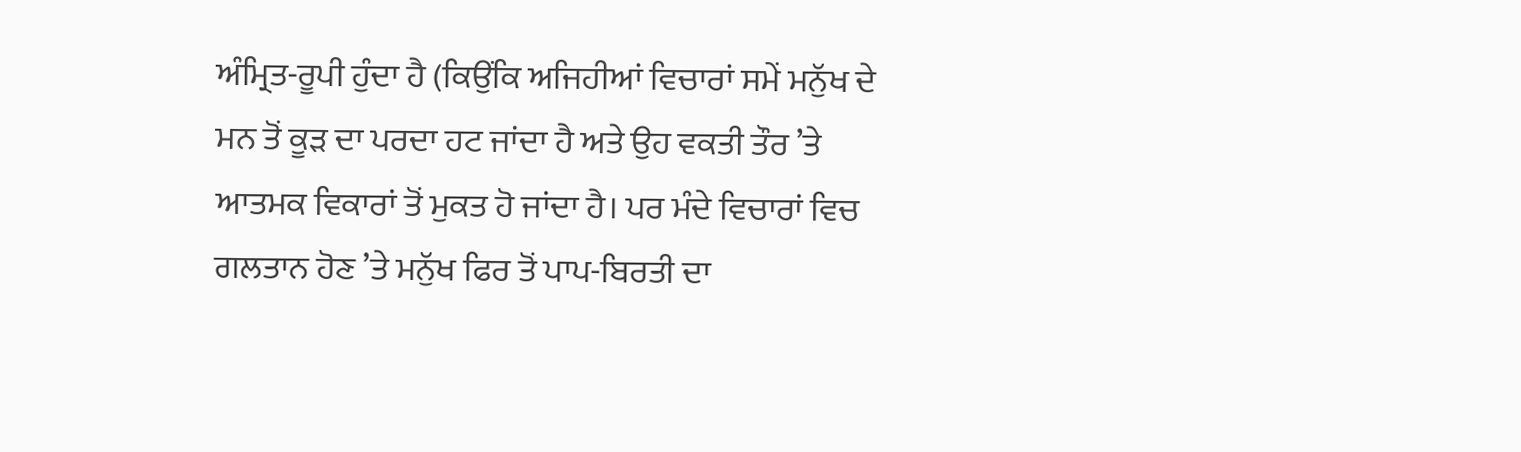ਅੰਮ੍ਰਿਤ-ਰੂਪੀ ਹੁੰਦਾ ਹੈ (ਕਿਉਂਕਿ ਅਜਿਹੀਆਂ ਵਿਚਾਰਾਂ ਸਮੇਂ ਮਨੁੱਖ ਦੇ ਮਨ ਤੋਂ ਕੂੜ ਦਾ ਪਰਦਾ ਹਟ ਜਾਂਦਾ ਹੈ ਅਤੇ ਉਹ ਵਕਤੀ ਤੌਰ ’ਤੇ ਆਤਮਕ ਵਿਕਾਰਾਂ ਤੋਂ ਮੁਕਤ ਹੋ ਜਾਂਦਾ ਹੈ। ਪਰ ਮੰਦੇ ਵਿਚਾਰਾਂ ਵਿਚ ਗਲਤਾਨ ਹੋਣ ’ਤੇ ਮਨੁੱਖ ਫਿਰ ਤੋਂ ਪਾਪ-ਬਿਰਤੀ ਦਾ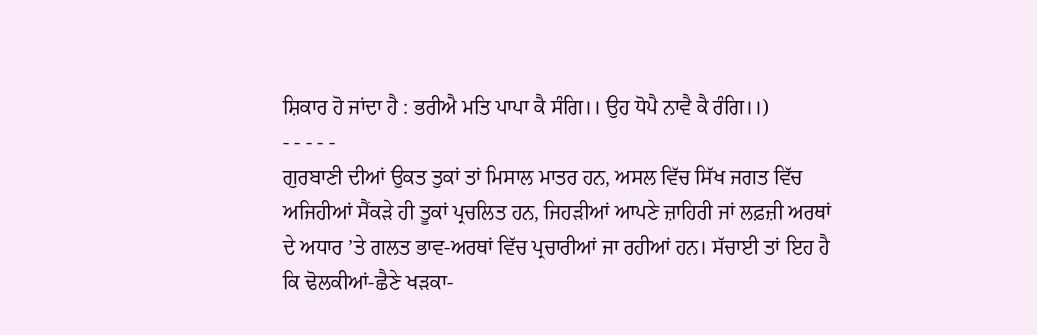ਸ਼ਿਕਾਰ ਹੋ ਜਾਂਦਾ ਹੈ : ਭਰੀਐ ਮਤਿ ਪਾਪਾ ਕੈ ਸੰਗਿ।। ਉਹ ਧੋਪੈ ਨਾਵੈ ਕੈ ਰੰਗਿ।।)
- - - - -
ਗੁਰਬਾਣੀ ਦੀਆਂ ਉਕਤ ਤੁਕਾਂ ਤਾਂ ਮਿਸਾਲ ਮਾਤਰ ਹਨ, ਅਸਲ ਵਿੱਚ ਸਿੱਖ ਜਗਤ ਵਿੱਚ ਅਜਿਹੀਆਂ ਸੈਂਕੜੇ ਹੀ ਤੂਕਾਂ ਪ੍ਰਚਲਿਤ ਹਨ, ਜਿਹੜੀਆਂ ਆਪਣੇ ਜ਼ਾਹਿਰੀ ਜਾਂ ਲਫ਼ਜ਼ੀ ਅਰਥਾਂ ਦੇ ਅਧਾਰ ’ਤੇ ਗਲਤ ਭਾਵ-ਅਰਥਾਂ ਵਿੱਚ ਪ੍ਰਚਾਰੀਆਂ ਜਾ ਰਹੀਆਂ ਹਨ। ਸੱਚਾਈ ਤਾਂ ਇਹ ਹੈ ਕਿ ਢੋਲਕੀਆਂ-ਛੈਣੇ ਖੜਕਾ-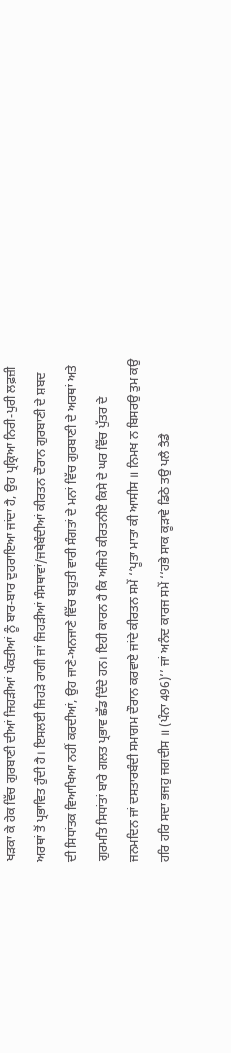ਖੜਕਾ ਕੇ ਹੇਕ ਵਿੱਚ ਗੁਰਬਾਣੀ ਦੀਆਂ ਜਿਹੜੀਆਂ ਪੰਕਤੀਆਂ ਨੂੰ ਬਾਰ-ਬਾਰ ਦੁਹਰਾਇਆ ਜਾਂਦਾ ਹੈ, ਉਹ ਪ੍ਰਕ੍ਰਿਆ ਨਿਰੀ-ਪੁਰੀ ਲਫ਼ਜ਼ੀ ਅਰਥਾਂ ਤੋਂ ਪ੍ਰਭਾਵਿਤ ਹੁੰਦੀ ਹੈ। ਇਸਲਈ ਜਿਹੜੇ ਰਾਗੀ ਜਾਂ ਜਿਹੜੀਆਂ ਸੰਸਥਾਵਾਂ/ਜਥੇਬੰਦੀਆਂ ਕੀਰਤਨ ਦੌਰਾਨ ਗੁਰਬਾਣੀ ਦੇ ਸ਼ਬਦ ਦੀ ਸਿਧਾਂਤਕ ਵਿਆਖਿਆ ਨਹੀਂ ਕਰਦੀਆਂ, ਉਹ ਜਾਣੇ-ਅਨਜਾਣੇ ਵਿੱਚ ਬਹੁਤੀ ਵਾਰੀ ਸੰਗਤਾਂ ਦੇ ਮਨਾਂ ਵਿੱਚ ਗੁਰਬਾਣੀ ਦੇ ਅਰਥਾਂ ਅਤੇ ਗੁਰਮਤਿ ਸਿਧਾਂਤਾਂ ਬਾਰੇ ਗਲਤ ਪ੍ਰਭਾਵ ਛੱਡ ਦਿੰਦੇ ਹਨ। ਇਹੀ ਕਾਰਨ ਹੈ ਕਿ ਅਜਿਹੇ ਕੀਰਤਨੀਏ ਕਿਸੇ ਦੇ ਘਰ ਵਿੱਚ ਪੁੱਤਰ ਦੇ ਜਨਮਦਿਨ ਜਾਂ ਦਸਤਾਰਬੰਦੀ ਸਮਾਗਮ ਦੌਰਾਨ ਕਰਵਾਏ ਜਾਂਦੇ ਕੀਰਤਨ ਸਮੇਂ ‘‘ਪੂਤਾ ਮਾਤਾ ਕੀ ਆਸੀਸ ॥ ਨਿਮਖ ਨ ਬਿਸਰਉ ਤੁਮ ਕਉ ਹਰਿ ਹਰਿ ਸਦਾ ਭਜਹੁ ਜਗਦੀਸ ॥ (ਪੰਨਾ 496)’’ ਜਾਂ ਅਨੰਦ ਕਾਰਜ ਸਮੇਂ ‘‘ਹਭੇ ਸਾਕ ਕੂੜਾਵੇ ਡਿਠੇ ਤਉ ਪਲੈ ਤੈਡੈ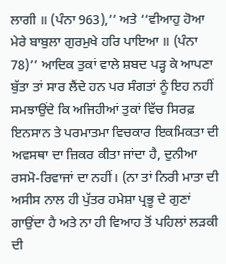ਲਾਗੀ ॥ (ਪੰਨਾ 963),’’ ਅਤੇ ‘‘ਵੀਆਹੁ ਹੋਆ ਮੇਰੇ ਬਾਬੁਲਾ ਗੁਰਮੁਖੇ ਹਰਿ ਪਾਇਆ ॥ (ਪੰਨਾ 78)’’ ਆਦਿਕ ਤੁਕਾਂ ਵਾਲੇ ਸ਼ਬਦ ਪੜ੍ਹ ਕੇ ਆਪਣਾ ਬੁੱਤਾ ਤਾਂ ਸਾਰ ਲੈਂਦੇ ਹਨ ਪਰ ਸੰਗਤਾਂ ਨੂੰ ਇਹ ਨਹੀਂ ਸਮਝਾਉਂਦੇ ਕਿ ਅਜਿਹੀਆਂ ਤੁਕਾਂ ਵਿੱਚ ਸਿਰਫ਼ ਇਨਸਾਨ ਤੇ ਪਰਮਾਤਮਾ ਵਿਚਕਾਰ ਇਕਮਿਕਤਾ ਦੀ ਅਵਸਥਾ ਦਾ ਜ਼ਿਕਰ ਕੀਤਾ ਜਾਂਦਾ ਹੈ, ਦੁਨੀਆ ਰਸਮੋ-ਰਿਵਾਜਾਂ ਦਾ ਨਹੀਂ। (ਨਾ ਤਾਂ ਨਿਰੀ ਮਾਤਾ ਦੀ ਅਸੀਸ ਨਾਲ ਹੀ ਪੁੱਤਰ ਹਮੇਸ਼ਾ ਪ੍ਰਭੂ ਦੇ ਗੁਣਾਂ ਗਾਉਂਦਾ ਹੈ ਅਤੇ ਨਾ ਹੀ ਵਿਆਹ ਤੋਂ ਪਹਿਲਾਂ ਲੜਕੀ ਦੀ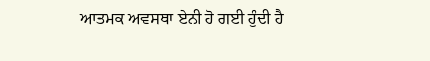ਆਤਮਕ ਅਵਸਥਾ ਏਨੀ ਹੋ ਗਈ ਹੁੰਦੀ ਹੈ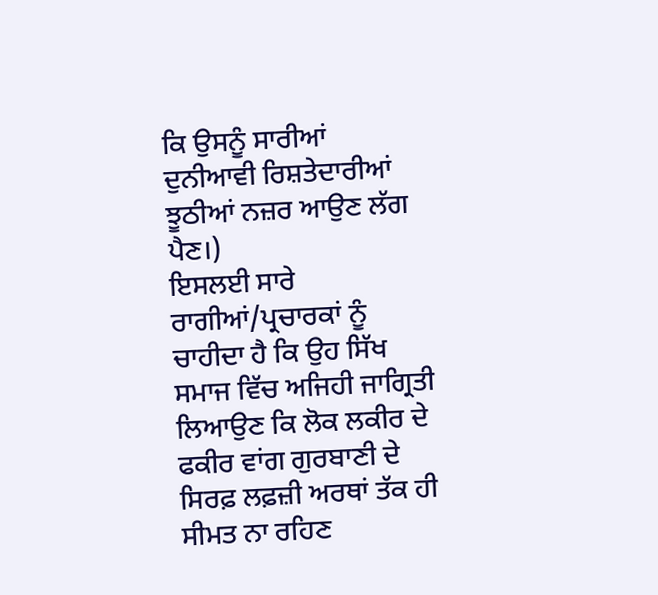ਕਿ ਉਸਨੂੰ ਸਾਰੀਆਂ ਦੁਨੀਆਵੀ ਰਿਸ਼ਤੇਦਾਰੀਆਂ ਝੂਠੀਆਂ ਨਜ਼ਰ ਆਉਣ ਲੱਗ ਪੈਣ।)
ਇਸਲਈ ਸਾਰੇ ਰਾਗੀਆਂ/ਪ੍ਰਚਾਰਕਾਂ ਨੂੰ ਚਾਹੀਦਾ ਹੈ ਕਿ ਉਹ ਸਿੱਖ ਸਮਾਜ ਵਿੱਚ ਅਜਿਹੀ ਜਾਗ੍ਰਿਤੀ ਲਿਆਉਣ ਕਿ ਲੋਕ ਲਕੀਰ ਦੇ ਫਕੀਰ ਵਾਂਗ ਗੁਰਬਾਣੀ ਦੇ ਸਿਰਫ਼ ਲਫ਼ਜ਼ੀ ਅਰਥਾਂ ਤੱਕ ਹੀ ਸੀਮਤ ਨਾ ਰਹਿਣ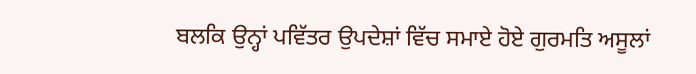ਬਲਕਿ ਉਨ੍ਹਾਂ ਪਵਿੱਤਰ ਉਪਦੇਸ਼ਾਂ ਵਿੱਚ ਸਮਾਏ ਹੋਏ ਗੁਰਮਤਿ ਅਸੂਲਾਂ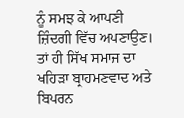ਨੂੰ ਸਮਝ ਕੇ ਆਪਣੀ ਜ਼ਿੰਦਗੀ ਵਿੱਚ ਅਪਣਾਉਣ। ਤਾਂ ਹੀ ਸਿੱਖ ਸਮਾਜ ਦਾ ਖਹਿੜਾ ਬ੍ਰਾਹਮਣਵਾਦ ਅਤੇ ਬਿਪਰਨ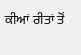ਕੀਆਂ ਰੀਤਾਂ ਤੋਂ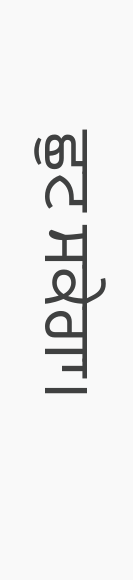ਛੁਟ ਸਕੇਗਾ।